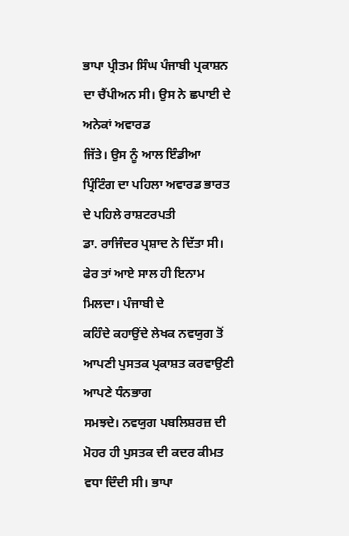ਭਾਪਾ ਪ੍ਰੀਤਮ ਸਿੰਘ ਪੰਜਾਬੀ ਪ੍ਰਕਾਸ਼ਨ ਦਾ ਚੈਂਪੀਅਨ ਸੀ। ਉਸ ਨੇ ਛਪਾਈ ਦੇ ਅਨੇਕਾਂ ਅਵਾਰਡ
ਜਿੱਤੇ। ਉਸ ਨੂੰ ਆਲ ਇੰਡੀਆ ਪ੍ਰਿੰਟਿੰਗ ਦਾ ਪਹਿਲਾ ਅਵਾਰਡ ਭਾਰਤ ਦੇ ਪਹਿਲੇ ਰਾਸ਼ਟਰਪਤੀ
ਡਾ. ਰਾਜਿੰਦਰ ਪ੍ਰਸ਼ਾਦ ਨੇ ਦਿੱਤਾ ਸੀ। ਫੇਰ ਤਾਂ ਆਏ ਸਾਲ ਹੀ ਇਨਾਮ ਮਿਲਦਾ। ਪੰਜਾਬੀ ਦੇ
ਕਹਿੰਦੇ ਕਹਾਉਂਦੇ ਲੇਖਕ ਨਵਯੁਗ ਤੋਂ ਆਪਣੀ ਪੁਸਤਕ ਪ੍ਰਕਾਸ਼ਤ ਕਰਵਾਉਣੀ ਆਪਣੇ ਧੰਨਭਾਗ
ਸਮਝਦੇ। ਨਵਯੁਗ ਪਬਲਿਸ਼ਰਜ਼ ਦੀ ਮੋਹਰ ਹੀ ਪੁਸਤਕ ਦੀ ਕਦਰ ਕੀਮਤ ਵਧਾ ਦਿੰਦੀ ਸੀ। ਭਾਪਾ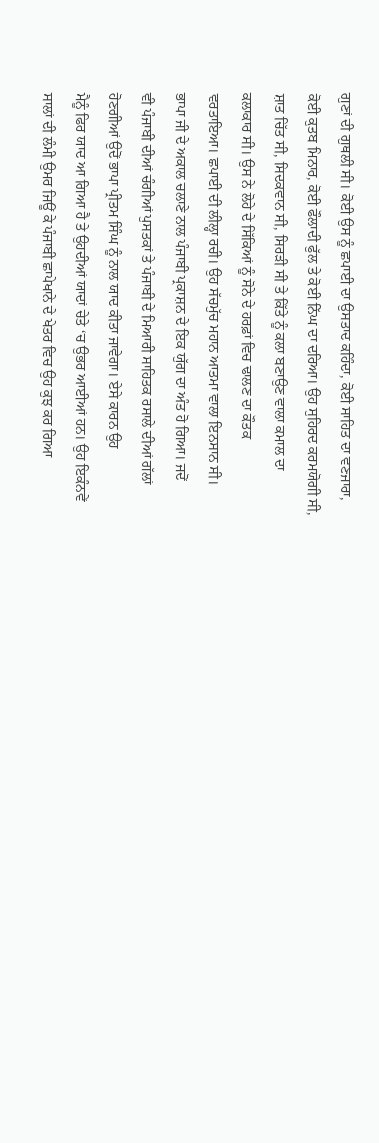ਗੁਣਾਂ ਦੀ ਗੁਥਲੀ ਸੀ। ਕੋਈ ਉਸ ਨੂੰ ਛਪਾਈ ਦਾ ਉਸਤਾਦ ਕਹਿੰਦਾ, ਕੋਈ ਸਾਹਿਤ ਦਾ ਵਣਜਾਰਾ,
ਕੋਈ ਕੁਤਬ ਮਿਨਾਰ, ਕੋਈ ਫੌਲਾਦੀ ਫੁੱਲ ਤੇ ਕੋਈ ਨਿੱਘ ਦਾ ਦਰਿਆ। ਉਹ ਸੁਹਿਰਦ ਕਰਮਯੋਗੀ ਸੀ,
ਸ਼ਾਤ ਚਿੱਤ ਸੀ, ਸਿਦਕਵਾਨ ਸੀ, ਸਿਰੜੀ ਸੀ ਤੇ ਕਿੱਤੇ ਨੂੰ ਕਲਾ ਬਣਾਉਣ ਵਾਲਾ ਕਮਾਲ ਦਾ
ਕਲਾਕਾਰ ਸੀ। ਉਸ ਨੇ ਲੋਹੇ ਦੇ ਸਿੱਕਿਆਂ ਨੂੰ ਸੋਨੇ ਦੇ ਹਰਫ਼ਾਂ ਵਿਚ ਢਾਲਣ ਦਾ ਕੌਤਕ
ਵਰਤਾਇਆ। ਛਪਾਈ ਦੀ ਲੀਲ੍ਹਾ ਰਚੀ। ਉਹ ਸੱਚਮੁੱਚ ਮਹਾਨ ਆਤਮਾ ਵਾਲਾ ਇਨਸਾਨ ਸੀ।
ਭਾਪਾ ਜੀ ਦੇ ਅਕਾਲ ਚਲਾਣੇ ਨਾਲ ਪੰਜਾਬੀ ਪ੍ਰਕਾਸ਼ਨ ਦੇ ਇਕ ਯੁੱਗ ਦਾ ਅੰਤ ਹੋ ਗਿਆ। ਜਦੋਂ
ਵੀ ਪੰਜਾਬੀ ਦੀਆਂ ਚੰਗੀਆਂ ਪੁਸਤਕਾਂ ਤੇ ਪੰਜਾਬੀ ਦੇ ਮਿਆਰੀ ਸਾਹਿਤਕ ਰਸਾਲੇ ਦੀਆਂ ਗੱਲਾਂ
ਹੋਣਗੀਆਂ ਉਦੋਂ ਭਾਪਾ ਪ੍ਰੀਤਮ ਸਿੰਘ ਨੂੰ ਨਾਲ ਯਾਦ ਕੀਤਾ ਜਾਵੇਗਾ। ਏਸੇ ਕਾਰਨ ਉਹ
ਮੈਨੂੰ ਫਿਰ ਯਾਦ ਆ ਗਿਆ ਹੈ ਤੇ ਉਹਦੀਆਂ ਯਾਦਾਂ ਚੇਤੇ ‘ਚ ਉਭਰ ਆਈਆਂ ਹਨ। ਉਹ ਇਕੰਨਵੇਂ
ਸਾਲਾਂ ਦੀ ਲੰਮੀ ਉਮਰ ਜਿਊਂ ਕੇ ਪੰਜਾਬੀ ਛਾਪੇਖਾਨੇ ਦੇ ਖੇਤਰ ਵਿਚ ਉਹ ਕੁਝ ਕਰ ਗਿਆ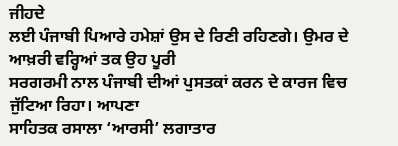ਜੀਹਦੇ
ਲਈ ਪੰਜਾਬੀ ਪਿਆਰੇ ਹਮੇਸ਼ਾਂ ਉਸ ਦੇ ਰਿਣੀ ਰਹਿਣਗੇ। ਉਮਰ ਦੇ ਆਖ਼ਰੀ ਵਰ੍ਹਿਆਂ ਤਕ ਉਹ ਪੂਰੀ
ਸਰਗਰਮੀ ਨਾਲ ਪੰਜਾਬੀ ਦੀਆਂ ਪੁਸਤਕਾਂ ਕਰਨ ਦੇ ਕਾਰਜ ਵਿਚ ਜੁੱਟਿਆ ਰਿਹਾ। ਆਪਣਾ
ਸਾਹਿਤਕ ਰਸਾਲਾ ‘ਆਰਸੀ’ ਲਗਾਤਾਰ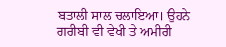ਬਤਾਲੀ ਸਾਲ ਚਲਾਇਆ। ਉਹਨੇ ਗਰੀਬੀ ਵੀ ਵੇਖੀ ਤੇ ਅਮੀਰੀ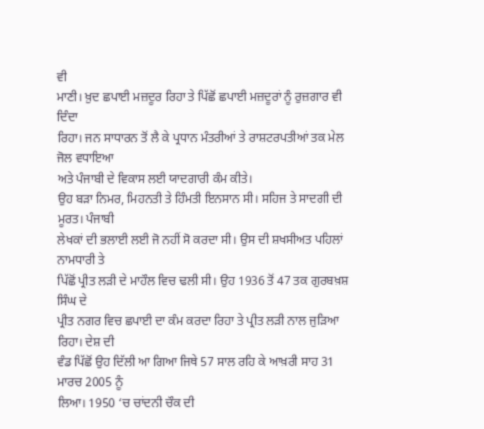ਵੀ
ਮਾਣੀ। ਖ਼ੁਦ ਛਪਾਈ ਮਜ਼ਦੂਰ ਰਿਹਾ ਤੇ ਪਿੱਛੋਂ ਛਪਾਈ ਮਜ਼ਦੂਰਾਂ ਨੂੰ ਰੁਜ਼ਗਾਰ ਵੀ ਦਿੰਦਾ
ਰਿਹਾ। ਜਨ ਸਾਧਾਰਨ ਤੋਂ ਲੈ ਕੇ ਪ੍ਰਧਾਨ ਮੰਤਰੀਆਂ ਤੇ ਰਾਸ਼ਟਰਪਤੀਆਂ ਤਕ ਮੇਲ ਜੋਲ ਵਧਾਇਆ
ਅਤੇ ਪੰਜਾਬੀ ਦੇ ਵਿਕਾਸ ਲਈ ਯਾਦਗਾਰੀ ਕੰਮ ਕੀਤੇ।
ਉਹ ਬੜਾ ਨਿਮਰ, ਮਿਹਨਤੀ ਤੇ ਹਿੰਮਤੀ ਇਨਸਾਨ ਸੀ। ਸਹਿਜ ਤੇ ਸਾਦਗੀ ਦੀ ਮੂਰਤ। ਪੰਜਾਬੀ
ਲੇਖਕਾਂ ਦੀ ਭਲਾਈ ਲਈ ਜੋ ਨਹੀਂ ਸੋ ਕਰਦਾ ਸੀ। ਉਸ ਦੀ ਸ਼ਖਸੀਅਤ ਪਹਿਲਾਂ ਨਾਮਧਾਰੀ ਤੇ
ਪਿੱਛੋਂ ਪ੍ਰੀਤ ਲੜੀ ਦੇ ਮਾਹੌਲ ਵਿਚ ਢਲੀ ਸੀ। ਉਹ 1936 ਤੋਂ 47 ਤਕ ਗੁਰਬਖ਼ਸ਼ ਸਿੰਘ ਦੇ
ਪ੍ਰੀਤ ਨਗਰ ਵਿਚ ਛਪਾਈ ਦਾ ਕੰਮ ਕਰਦਾ ਰਿਹਾ ਤੇ ਪ੍ਰੀਤ ਲੜੀ ਨਾਲ ਜੁੜਿਆ ਰਿਹਾ। ਦੇਸ਼ ਦੀ
ਵੰਡ ਪਿੱਛੋਂ ਉਹ ਦਿੱਲੀ ਆ ਗਿਆ ਜਿਥੇ 57 ਸਾਲ ਰਹਿ ਕੇ ਆਖ਼ਰੀ ਸਾਹ 31 ਮਾਰਚ 2005 ਨੂੰ
ਲਿਆ। 1950 ‘ਚ ਚਾਂਦਨੀ ਚੌਕ ਦੀ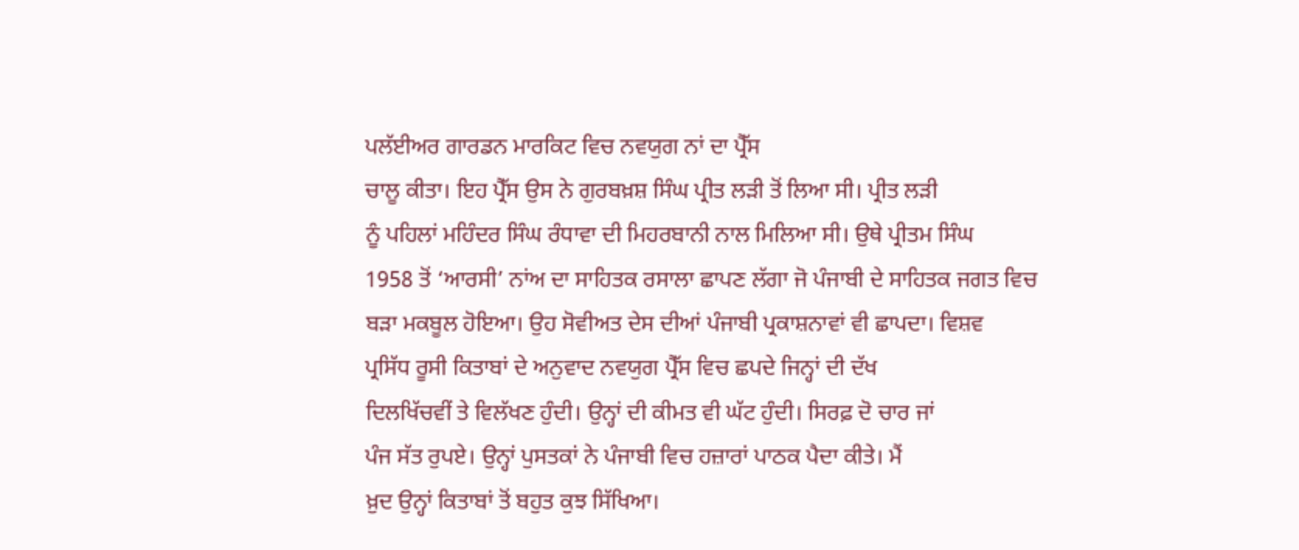ਪਲੱਈਅਰ ਗਾਰਡਨ ਮਾਰਕਿਟ ਵਿਚ ਨਵਯੁਗ ਨਾਂ ਦਾ ਪ੍ਰੈੱਸ
ਚਾਲੂ ਕੀਤਾ। ਇਹ ਪ੍ਰੈੱਸ ਉਸ ਨੇ ਗੁਰਬਖ਼ਸ਼ ਸਿੰਘ ਪ੍ਰੀਤ ਲੜੀ ਤੋਂ ਲਿਆ ਸੀ। ਪ੍ਰੀਤ ਲੜੀ
ਨੂੰ ਪਹਿਲਾਂ ਮਹਿੰਦਰ ਸਿੰਘ ਰੰਧਾਵਾ ਦੀ ਮਿਹਰਬਾਨੀ ਨਾਲ ਮਿਲਿਆ ਸੀ। ਉਥੇ ਪ੍ਰੀਤਮ ਸਿੰਘ
1958 ਤੋਂ ‘ਆਰਸੀ’ ਨਾਂਅ ਦਾ ਸਾਹਿਤਕ ਰਸਾਲਾ ਛਾਪਣ ਲੱਗਾ ਜੋ ਪੰਜਾਬੀ ਦੇ ਸਾਹਿਤਕ ਜਗਤ ਵਿਚ
ਬੜਾ ਮਕਬੂਲ ਹੋਇਆ। ਉਹ ਸੋਵੀਅਤ ਦੇਸ ਦੀਆਂ ਪੰਜਾਬੀ ਪ੍ਰਕਾਸ਼ਨਾਵਾਂ ਵੀ ਛਾਪਦਾ। ਵਿਸ਼ਵ
ਪ੍ਰਸਿੱਧ ਰੂਸੀ ਕਿਤਾਬਾਂ ਦੇ ਅਨੁਵਾਦ ਨਵਯੁਗ ਪ੍ਰੈੱਸ ਵਿਚ ਛਪਦੇ ਜਿਨ੍ਹਾਂ ਦੀ ਦੱਖ
ਦਿਲਖਿੱਚਵੀਂ ਤੇ ਵਿਲੱਖਣ ਹੁੰਦੀ। ਉਨ੍ਹਾਂ ਦੀ ਕੀਮਤ ਵੀ ਘੱਟ ਹੁੰਦੀ। ਸਿਰਫ਼ ਦੋ ਚਾਰ ਜਾਂ
ਪੰਜ ਸੱਤ ਰੁਪਏ। ਉਨ੍ਹਾਂ ਪੁਸਤਕਾਂ ਨੇ ਪੰਜਾਬੀ ਵਿਚ ਹਜ਼ਾਰਾਂ ਪਾਠਕ ਪੈਦਾ ਕੀਤੇ। ਮੈਂ
ਖ਼ੁਦ ਉਨ੍ਹਾਂ ਕਿਤਾਬਾਂ ਤੋਂ ਬਹੁਤ ਕੁਝ ਸਿੱਖਿਆ।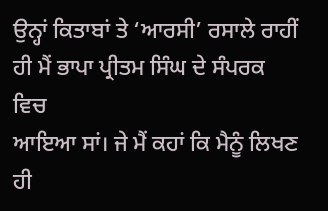ਉਨ੍ਹਾਂ ਕਿਤਾਬਾਂ ਤੇ ‘ਆਰਸੀ’ ਰਸਾਲੇ ਰਾਹੀਂ ਹੀ ਮੈਂ ਭਾਪਾ ਪ੍ਰੀਤਮ ਸਿੰਘ ਦੇ ਸੰਪਰਕ ਵਿਚ
ਆਇਆ ਸਾਂ। ਜੇ ਮੈਂ ਕਹਾਂ ਕਿ ਮੈਨੂੰ ਲਿਖਣ ਹੀ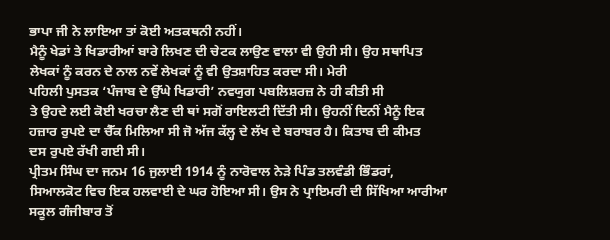ਭਾਪਾ ਜੀ ਨੇ ਲਾਇਆ ਤਾਂ ਕੋਈ ਅਤਕਥਨੀ ਨਹੀਂ।
ਮੈਨੂੰ ਖੇਡਾਂ ਤੇ ਖਿਡਾਰੀਆਂ ਬਾਰੇ ਲਿਖਣ ਦੀ ਚੇਟਕ ਲਾਉਣ ਵਾਲਾ ਵੀ ਉਹੀ ਸੀ। ਉਹ ਸਥਾਪਿਤ
ਲੇਖਕਾਂ ਨੂੰ ਕਰਨ ਦੇ ਨਾਲ ਨਵੇਂ ਲੇਖਕਾਂ ਨੂੰ ਵੀ ਉਤਸ਼ਾਹਿਤ ਕਰਦਾ ਸੀ। ਮੇਰੀ
ਪਹਿਲੀ ਪੁਸਤਕ ‘ਪੰਜਾਬ ਦੇ ਉੱਘੇ ਖਿਡਾਰੀ’ ਨਵਯੁਗ ਪਬਲਿਸ਼ਰਜ਼ ਨੇ ਹੀ ਕੀਤੀ ਸੀ
ਤੇ ਉਹਦੇ ਲਈ ਕੋਈ ਖਰਚਾ ਲੈਣ ਦੀ ਥਾਂ ਸਗੋਂ ਰਾਇਲਟੀ ਦਿੱਤੀ ਸੀ। ਉਹਨੀਂ ਦਿਨੀਂ ਮੈਨੂੰ ਇਕ
ਹਜ਼ਾਰ ਰੁਪਏ ਦਾ ਚੈੱਕ ਮਿਲਿਆ ਸੀ ਜੋ ਅੱਜ ਕੱਲ੍ਹ ਦੇ ਲੱਖ ਦੇ ਬਰਾਬਰ ਹੈ। ਕਿਤਾਬ ਦੀ ਕੀਮਤ
ਦਸ ਰੁਪਏ ਰੱਖੀ ਗਈ ਸੀ।
ਪ੍ਰੀਤਮ ਸਿੰਘ ਦਾ ਜਨਮ 16 ਜੁਲਾਈ 1914 ਨੂੰ ਨਾਰੋਵਾਲ ਨੇੜੇ ਪਿੰਡ ਤਲਵੰਡੀ ਭਿੰਡਰਾਂ,
ਸਿਆਲਕੋਟ ਵਿਚ ਇਕ ਹਲਵਾਈ ਦੇ ਘਰ ਹੋਇਆ ਸੀ। ਉਸ ਨੇ ਪ੍ਰਾਇਮਰੀ ਦੀ ਸਿੱਖਿਆ ਆਰੀਆ
ਸਕੂਲ ਗੰਜੀਬਾਰ ਤੋਂ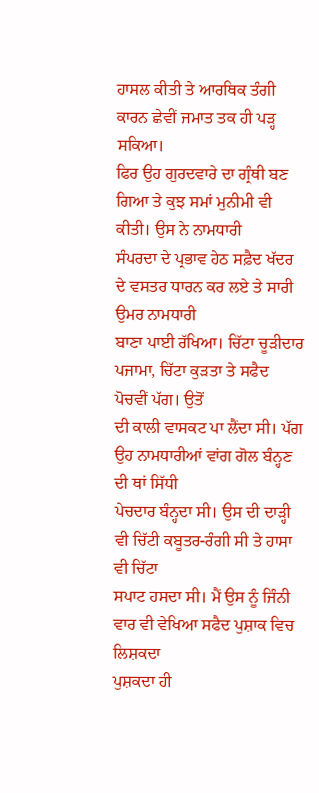ਹਾਸਲ ਕੀਤੀ ਤੇ ਆਰਥਿਕ ਤੰਗੀ ਕਾਰਨ ਛੇਵੀਂ ਜਮਾਤ ਤਕ ਹੀ ਪੜ੍ਹ ਸਕਿਆ।
ਫਿਰ ਉਹ ਗੁਰਦਵਾਰੇ ਦਾ ਗ੍ਰੰਥੀ ਬਣ ਗਿਆ ਤੇ ਕੁਝ ਸਮਾਂ ਮੁਨੀਮੀ ਵੀ ਕੀਤੀ। ਉਸ ਨੇ ਨਾਮਧਾਰੀ
ਸੰਪਰਦਾ ਦੇ ਪ੍ਰਭਾਵ ਹੇਠ ਸਫ਼ੈਦ ਖੱਦਰ ਦੇ ਵਸਤਰ ਧਾਰਨ ਕਰ ਲਏ ਤੇ ਸਾਰੀ ਉਮਰ ਨਾਮਧਾਰੀ
ਬਾਣਾ ਪਾਈ ਰੱਖਿਆ। ਚਿੱਟਾ ਚੂੜੀਦਾਰ ਪਜਾਮਾ, ਚਿੱਟਾ ਕੁੜਤਾ ਤੇ ਸਫੈਦ ਪੋਚਵੀਂ ਪੱਗ। ਉਤੋਂ
ਦੀ ਕਾਲੀ ਵਾਸਕਟ ਪਾ ਲੈਂਦਾ ਸੀ। ਪੱਗ ਉਹ ਨਾਮਧਾਰੀਆਂ ਵਾਂਗ ਗੋਲ ਬੰਨ੍ਹਣ ਦੀ ਥਾਂ ਸਿੱਧੀ
ਪੇਚਦਾਰ ਬੰਨ੍ਹਦਾ ਸੀ। ਉਸ ਦੀ ਦਾੜ੍ਹੀ ਵੀ ਚਿੱਟੀ ਕਬੂਤਰ-ਰੰਗੀ ਸੀ ਤੇ ਹਾਸਾ ਵੀ ਚਿੱਟਾ
ਸਪਾਟ ਹਸਦਾ ਸੀ। ਮੈਂ ਉਸ ਨੂੰ ਜਿੰਨੀ ਵਾਰ ਵੀ ਵੇਖਿਆ ਸਫੈਦ ਪੁਸ਼ਾਕ ਵਿਚ ਲਿਸ਼ਕਦਾ
ਪੁਸ਼ਕਦਾ ਹੀ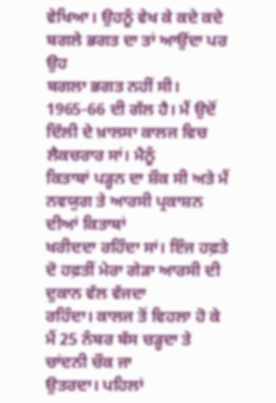ਵੇਖਿਆ। ਉਹਨੂੰ ਵੇਖ ਕੇ ਕਦੇ ਕਦੇ ਬਗਲੇ ਭਗਤ ਦਾ ਤਾਂ ਆਉਂਦਾ ਪਰ ਉਹ
ਬਗਲਾ ਭਗਤ ਨਹੀਂ ਸੀ।
1965-66 ਦੀ ਗੱਲ ਹੈ। ਮੈਂ ਉਦੋਂ ਦਿੱਲੀ ਦੇ ਖ਼ਾਲਸਾ ਕਾਲਜ ਵਿਚ ਲੈਕਚਰਾਰ ਸਾਂ। ਮੈਨੂੰ
ਕਿਤਾਬਾਂ ਪੜ੍ਹਨ ਦਾ ਸ਼ੌਕ ਸੀ ਅਤੇ ਮੈਂ ਨਵਯੁਗ ਤੇ ਆਰਸੀ ਪ੍ਰਕਾਸ਼ਨ ਦੀਆਂ ਕਿਤਾਬਾਂ
ਖਰੀਦਦਾ ਰਹਿੰਦਾ ਸਾਂ। ਇੰਜ ਹਫ਼ਤੇ ਦੋ ਹਫ਼ਤੀਂ ਮੇਰਾ ਗੇੜਾ ਆਰਸੀ ਦੀ ਦੁਕਾਨ ਵੱਲ ਵੱਜਦਾ
ਰਹਿੰਦਾ। ਕਾਲਜ ਤੋਂ ਵਿਹਲਾ ਹੋ ਕੇ ਮੈਂ 25 ਨੰਬਰ ਬੱਸ ਚੜ੍ਹਦਾ ਤੇ ਚਾਂਦਨੀ ਚੌਕ ਜਾ
ਉਤਰਦਾ। ਪਹਿਲਾਂ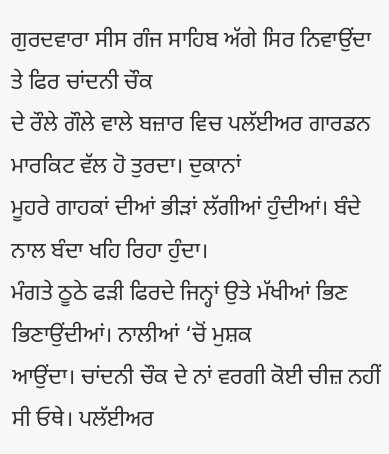ਗੁਰਦਵਾਰਾ ਸੀਸ ਗੰਜ ਸਾਹਿਬ ਅੱਗੇ ਸਿਰ ਨਿਵਾਉਂਦਾ ਤੇ ਫਿਰ ਚਾਂਦਨੀ ਚੌਕ
ਦੇ ਰੌਲੇ ਗੌਲੇ ਵਾਲੇ ਬਜ਼ਾਰ ਵਿਚ ਪਲੱਈਅਰ ਗਾਰਡਨ ਮਾਰਕਿਟ ਵੱਲ ਹੋ ਤੁਰਦਾ। ਦੁਕਾਨਾਂ
ਮੂਹਰੇ ਗਾਹਕਾਂ ਦੀਆਂ ਭੀੜਾਂ ਲੱਗੀਆਂ ਹੁੰਦੀਆਂ। ਬੰਦੇ ਨਾਲ ਬੰਦਾ ਖਹਿ ਰਿਹਾ ਹੁੰਦਾ।
ਮੰਗਤੇ ਠੂਠੇ ਫੜੀ ਫਿਰਦੇ ਜਿਨ੍ਹਾਂ ਉਤੇ ਮੱਖੀਆਂ ਭਿਣ ਭਿਣਾਉਂਦੀਆਂ। ਨਾਲੀਆਂ ‘ਚੋਂ ਮੁਸ਼ਕ
ਆਉਂਦਾ। ਚਾਂਦਨੀ ਚੌਕ ਦੇ ਨਾਂ ਵਰਗੀ ਕੋਈ ਚੀਜ਼ ਨਹੀਂ ਸੀ ਓਥੇ। ਪਲੱਈਅਰ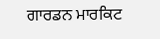ਗਾਰਡਨ ਮਾਰਕਿਟ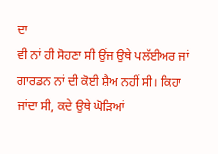ਦਾ
ਵੀ ਨਾਂ ਹੀ ਸੋਹਣਾ ਸੀ ਉਂਜ ਉਥੇ ਪਲੱਈਅਰ ਜਾਂ ਗਾਰਡਨ ਨਾਂ ਦੀ ਕੋਈ ਸ਼ੈਅ ਨਹੀਂ ਸੀ। ਕਿਹਾ
ਜਾਂਦਾ ਸੀ, ਕਦੇ ਉਥੇ ਘੋੜਿਆਂ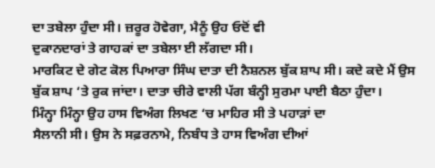ਦਾ ਤਬੇਲਾ ਹੁੰਦਾ ਸੀ। ਜ਼ਰੂਰ ਹੋਵੇਗਾ, ਮੈਨੂੰ ਉਹ ਓਦੋਂ ਵੀ
ਦੁਕਾਨਦਾਰਾਂ ਤੇ ਗਾਹਕਾਂ ਦਾ ਤਬੇਲਾ ਈ ਲੱਗਦਾ ਸੀ।
ਮਾਰਕਿਟ ਦੇ ਗੇਟ ਕੋਲ ਪਿਆਰਾ ਸਿੰਘ ਦਾਤਾ ਦੀ ਨੈਸ਼ਨਲ ਬੁੱਕ ਸ਼ਾਪ ਸੀ। ਕਦੇ ਕਦੇ ਮੈਂ ਉਸ
ਬੁੱਕ ਸ਼ਾਪ ‘ਤੇ ਰੁਕ ਜਾਂਦਾ। ਦਾਤਾ ਚੀਰੇ ਵਾਲੀ ਪੱਗ ਬੰਨ੍ਹੀ ਸੁਰਮਾ ਪਾਈ ਬੈਠਾ ਹੁੰਦਾ।
ਮਿੰਨ੍ਹਾ ਮਿੰਨ੍ਹਾ ਉਹ ਹਾਸ ਵਿਅੰਗ ਲਿਖਣ ‘ਚ ਮਾਹਿਰ ਸੀ ਤੇ ਪਹਾੜਾਂ ਦਾ
ਸੈਲਾਨੀ ਸੀ। ਉਸ ਨੇ ਸਫ਼ਰਨਾਮੇ, ਨਿਬੰਧ ਤੇ ਹਾਸ ਵਿਅੰਗ ਦੀਆਂ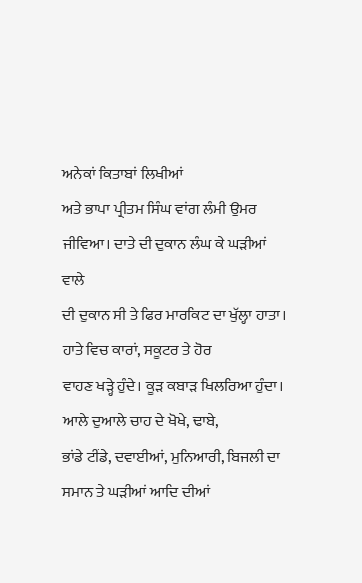ਅਨੇਕਾਂ ਕਿਤਾਬਾਂ ਲਿਖੀਆਂ
ਅਤੇ ਭਾਪਾ ਪ੍ਰੀਤਮ ਸਿੰਘ ਵਾਂਗ ਲੰਮੀ ਉਮਰ ਜੀਵਿਆ। ਦਾਤੇ ਦੀ ਦੁਕਾਨ ਲੰਘ ਕੇ ਘੜੀਆਂ ਵਾਲੇ
ਦੀ ਦੁਕਾਨ ਸੀ ਤੇ ਫਿਰ ਮਾਰਕਿਟ ਦਾ ਖੁੱਲ੍ਹਾ ਹਾਤਾ। ਹਾਤੇ ਵਿਚ ਕਾਰਾਂ, ਸਕੂਟਰ ਤੇ ਹੋਰ
ਵਾਹਣ ਖੜ੍ਹੇ ਹੁੰਦੇ। ਕੂੜ ਕਬਾੜ ਖਿਲਰਿਆ ਹੁੰਦਾ। ਆਲੇ ਦੁਆਲੇ ਚਾਹ ਦੇ ਖੋਖੇ, ਢਾਬੇ,
ਭਾਂਡੇ ਟੀਂਡੇ, ਦਵਾਈਆਂ, ਮੁਨਿਆਰੀ, ਬਿਜਲੀ ਦਾ ਸਮਾਨ ਤੇ ਘੜੀਆਂ ਆਦਿ ਦੀਆਂ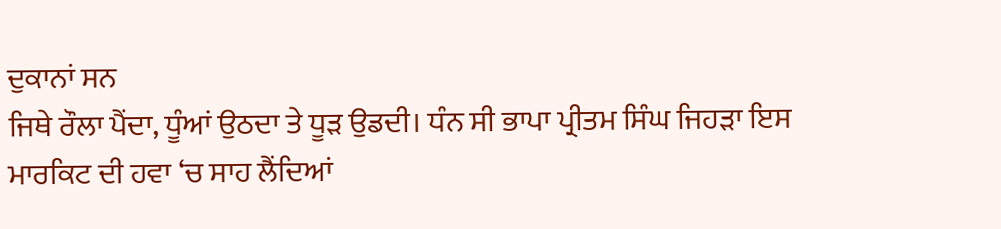ਦੁਕਾਨਾਂ ਸਨ
ਜਿਥੇ ਰੌਲਾ ਪੈਂਦਾ, ਧੂੰਆਂ ਉਠਦਾ ਤੇ ਧੂੜ ਉਡਦੀ। ਧੰਨ ਸੀ ਭਾਪਾ ਪ੍ਰੀਤਮ ਸਿੰਘ ਜਿਹੜਾ ਇਸ
ਮਾਰਕਿਟ ਦੀ ਹਵਾ ‘ਚ ਸਾਹ ਲੈਂਦਿਆਂ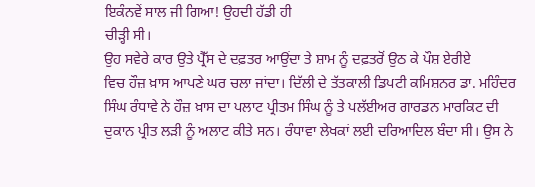ਇਕੰਨਵੇਂ ਸਾਲ ਜੀ ਗਿਆ! ਉਹਦੀ ਹੱਡੀ ਹੀ
ਚੀੜ੍ਹੀ ਸੀ।
ਉਹ ਸਵੇਰੇ ਕਾਰ ਉਤੇ ਪ੍ਰੈੱਸ ਦੇ ਦਫ਼ਤਰ ਆਉਂਦਾ ਤੇ ਸ਼ਾਮ ਨੂੰ ਦਫ਼ਤਰੋਂ ਉਠ ਕੇ ਪੌਸ਼ ਏਰੀਏ
ਵਿਚ ਹੌਜ਼ ਖ਼ਾਸ ਆਪਣੇ ਘਰ ਚਲਾ ਜਾਂਦਾ। ਦਿੱਲੀ ਦੇ ਤੱਤਕਾਲੀ ਡਿਪਟੀ ਕਮਿਸ਼ਨਰ ਡਾ. ਮਹਿੰਦਰ
ਸਿੰਘ ਰੰਧਾਵੇ ਨੇ ਹੌਜ਼ ਖ਼ਾਸ ਦਾ ਪਲਾਟ ਪ੍ਰੀਤਮ ਸਿੰਘ ਨੂੰ ਤੇ ਪਲੱਈਅਰ ਗਾਰਡਨ ਮਾਰਕਿਟ ਦੀ
ਦੁਕਾਨ ਪ੍ਰੀਤ ਲੜੀ ਨੂੰ ਅਲਾਟ ਕੀਤੇ ਸਨ। ਰੰਧਾਵਾ ਲੇਖਕਾਂ ਲਈ ਦਰਿਆਦਿਲ ਬੰਦਾ ਸੀ। ਉਸ ਨੇ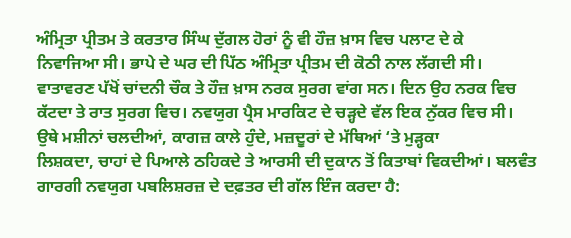ਅੰਮ੍ਰਿਤਾ ਪ੍ਰੀਤਮ ਤੇ ਕਰਤਾਰ ਸਿੰਘ ਦੁੱਗਲ ਹੋਰਾਂ ਨੂੰ ਵੀ ਹੌਜ਼ ਖ਼ਾਸ ਵਿਚ ਪਲਾਟ ਦੇ ਕੇ
ਨਿਵਾਜਿਆ ਸੀ। ਭਾਪੇ ਦੇ ਘਰ ਦੀ ਪਿੱਠ ਅੰਮ੍ਰਿਤਾ ਪ੍ਰੀਤਮ ਦੀ ਕੋਠੀ ਨਾਲ ਲੱਗਦੀ ਸੀ।
ਵਾਤਾਵਰਣ ਪੱਖੋਂ ਚਾਂਦਨੀ ਚੌਕ ਤੇ ਹੌਜ਼ ਖ਼ਾਸ ਨਰਕ ਸੁਰਗ ਵਾਂਗ ਸਨ। ਦਿਨ ਉਹ ਨਰਕ ਵਿਚ
ਕੱਟਦਾ ਤੇ ਰਾਤ ਸੁਰਗ ਵਿਚ। ਨਵਯੁਗ ਪ੍ਰੈਸ ਮਾਰਕਿਟ ਦੇ ਚੜ੍ਹਦੇ ਵੱਲ ਇਕ ਨੁੱਕਰ ਵਿਚ ਸੀ।
ਉਥੇ ਮਸ਼ੀਨਾਂ ਚਲਦੀਆਂ, ਕਾਗਜ਼ ਕਾਲੇ ਹੁੰਦੇ, ਮਜ਼ਦੂਰਾਂ ਦੇ ਮੱਥਿਆਂ ‘ਤੇ ਮੁੜ੍ਹਕਾ
ਲਿਸ਼ਕਦਾ, ਚਾਹਾਂ ਦੇ ਪਿਆਲੇ ਠਹਿਕਦੇ ਤੇ ਆਰਸੀ ਦੀ ਦੁਕਾਨ ਤੋਂ ਕਿਤਾਬਾਂ ਵਿਕਦੀਆਂ। ਬਲਵੰਤ
ਗਾਰਗੀ ਨਵਯੁਗ ਪਬਲਿਸ਼ਰਜ਼ ਦੇ ਦਫ਼ਤਰ ਦੀ ਗੱਲ ਇੰਜ ਕਰਦਾ ਹੈ: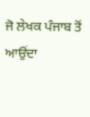ਜੋ ਲੇਖਕ ਪੰਜਾਬ ਤੋਂ ਆਉਂਦਾ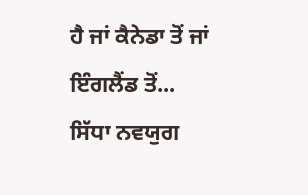ਹੈ ਜਾਂ ਕੈਨੇਡਾ ਤੋਂ ਜਾਂ ਇੰਗਲੈਂਡ ਤੋਂ... ਸਿੱਧਾ ਨਵਯੁਗ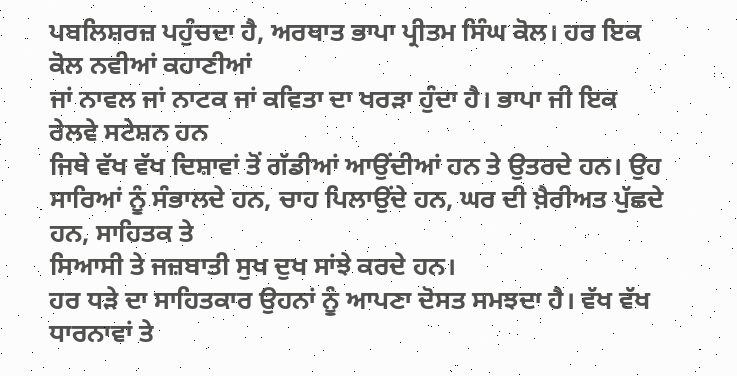ਪਬਲਿਸ਼ਰਜ਼ ਪਹੁੰਚਦਾ ਹੈ, ਅਰਥਾਤ ਭਾਪਾ ਪ੍ਰੀਤਮ ਸਿੰਘ ਕੋਲ। ਹਰ ਇਕ ਕੋਲ ਨਵੀਆਂ ਕਹਾਣੀਆਂ
ਜਾਂ ਨਾਵਲ ਜਾਂ ਨਾਟਕ ਜਾਂ ਕਵਿਤਾ ਦਾ ਖਰੜਾ ਹੁੰਦਾ ਹੈ। ਭਾਪਾ ਜੀ ਇਕ ਰੇਲਵੇ ਸਟੇਸ਼ਨ ਹਨ
ਜਿਥੇ ਵੱਖ ਵੱਖ ਦਿਸ਼ਾਵਾਂ ਤੋਂ ਗੱਡੀਆਂ ਆਉਂਦੀਆਂ ਹਨ ਤੇ ਉਤਰਦੇ ਹਨ। ਉਹ
ਸਾਰਿਆਂ ਨੂੰ ਸੰਭਾਲਦੇ ਹਨ, ਚਾਹ ਪਿਲਾਉਂਦੇ ਹਨ, ਘਰ ਦੀ ਖ਼ੈਰੀਅਤ ਪੁੱਛਦੇ ਹਨ, ਸਾਹਿਤਕ ਤੇ
ਸਿਆਸੀ ਤੇ ਜਜ਼ਬਾਤੀ ਸੁਖ ਦੁਖ ਸਾਂਝੇ ਕਰਦੇ ਹਨ।
ਹਰ ਧੜੇ ਦਾ ਸਾਹਿਤਕਾਰ ਉਹਨਾਂ ਨੂੰ ਆਪਣਾ ਦੋਸਤ ਸਮਝਦਾ ਹੈ। ਵੱਖ ਵੱਖ ਧਾਰਨਾਵਾਂ ਤੇ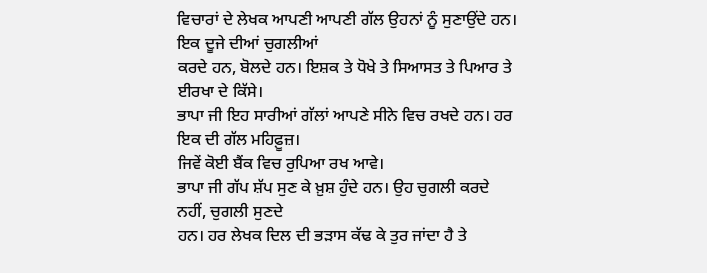ਵਿਚਾਰਾਂ ਦੇ ਲੇਖਕ ਆਪਣੀ ਆਪਣੀ ਗੱਲ ਉਹਨਾਂ ਨੂੰ ਸੁਣਾਉਂਦੇ ਹਨ। ਇਕ ਦੂਜੇ ਦੀਆਂ ਚੁਗਲੀਆਂ
ਕਰਦੇ ਹਨ, ਬੋਲਦੇ ਹਨ। ਇਸ਼ਕ ਤੇ ਧੋਖੇ ਤੇ ਸਿਆਸਤ ਤੇ ਪਿਆਰ ਤੇ ਈਰਖਾ ਦੇ ਕਿੱਸੇ।
ਭਾਪਾ ਜੀ ਇਹ ਸਾਰੀਆਂ ਗੱਲਾਂ ਆਪਣੇ ਸੀਨੇ ਵਿਚ ਰਖਦੇ ਹਨ। ਹਰ ਇਕ ਦੀ ਗੱਲ ਮਹਿਫ਼ੂਜ਼।
ਜਿਵੇਂ ਕੋਈ ਬੈਂਕ ਵਿਚ ਰੁਪਿਆ ਰਖ ਆਵੇ।
ਭਾਪਾ ਜੀ ਗੱਪ ਸ਼ੱਪ ਸੁਣ ਕੇ ਖ਼ੁਸ਼ ਹੁੰਦੇ ਹਨ। ਉਹ ਚੁਗਲੀ ਕਰਦੇ ਨਹੀਂ, ਚੁਗਲੀ ਸੁਣਦੇ
ਹਨ। ਹਰ ਲੇਖਕ ਦਿਲ ਦੀ ਭੜਾਸ ਕੱਢ ਕੇ ਤੁਰ ਜਾਂਦਾ ਹੈ ਤੇ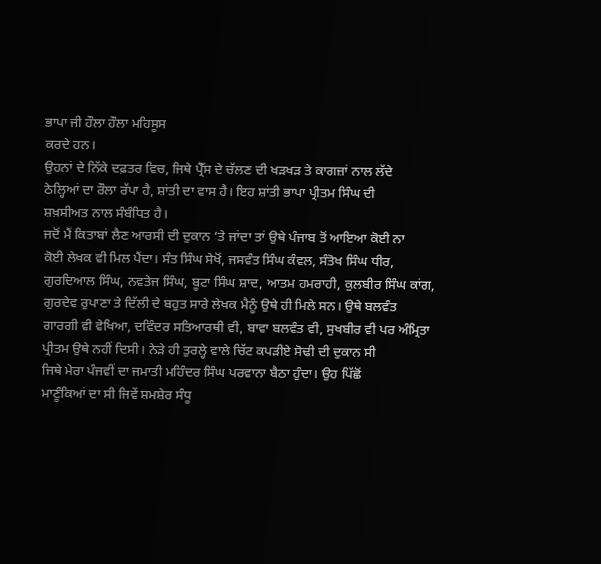ਭਾਪਾ ਜੀ ਹੌਲਾ ਹੌਲਾ ਮਹਿਸੂਸ
ਕਰਦੇ ਹਨ।
ਉਹਨਾਂ ਦੇ ਨਿੱਕੇ ਦਫ਼ਤਰ ਵਿਚ, ਜਿਥੇ ਪ੍ਰੈੱਸ ਦੇ ਚੱਲਣ ਦੀ ਖੜਖੜ ਤੇ ਕਾਗਜ਼ਾਂ ਨਾਲ ਲੱਦੇ
ਠੇਲ੍ਹਿਆਂ ਦਾ ਰੌਲਾ ਰੱਪਾ ਹੈ, ਸ਼ਾਂਤੀ ਦਾ ਵਾਸ ਹੈ। ਇਹ ਸ਼ਾਂਤੀ ਭਾਪਾ ਪ੍ਰੀਤਮ ਸਿੰਘ ਦੀ
ਸ਼ਖ਼ਸੀਅਤ ਨਾਲ ਸੰਬੰਧਿਤ ਹੈ।
ਜਦੋਂ ਮੈਂ ਕਿਤਾਬਾਂ ਲੈਣ ਆਰਸੀ ਦੀ ਦੁਕਾਨ ‘ਤੇ ਜਾਂਦਾ ਤਾਂ ਉਥੇ ਪੰਜਾਬ ਤੋਂ ਆਇਆ ਕੋਈ ਨਾ
ਕੋਈ ਲੇਖਕ ਵੀ ਮਿਲ ਪੈਂਦਾ। ਸੰਤ ਸਿੰਘ ਸੇਖੋਂ, ਜਸਵੰਤ ਸਿੰਘ ਕੰਵਲ, ਸੰਤੋਖ ਸਿੰਘ ਧੀਰ,
ਗੁਰਦਿਆਲ ਸਿੰਘ, ਨਵਤੇਜ ਸਿੰਘ, ਬੂਟਾ ਸਿੰਘ ਸ਼ਾਦ, ਆਤਮ ਹਮਰਾਹੀ, ਕੁਲਬੀਰ ਸਿੰਘ ਕਾਂਗ,
ਗੁਰਦੇਵ ਰੁਪਾਣਾ ਤੇ ਦਿੱਲੀ ਦੇ ਬਹੁਤ ਸਾਰੇ ਲੇਖਕ ਮੈਨੂੰ ਉਥੇ ਹੀ ਮਿਲੇ ਸਨ। ਉਥੇ ਬਲਵੰਤ
ਗਾਰਗੀ ਵੀ ਵੇਖਿਆ, ਦਵਿੰਦਰ ਸਤਿਆਰਥੀ ਵੀ, ਬਾਵਾ ਬਲਵੰਤ ਵੀ, ਸੁਖਬੀਰ ਵੀ ਪਰ ਅੰਮ੍ਰਿਤਾ
ਪ੍ਰੀਤਮ ਉਥੇ ਨਹੀਂ ਦਿਸੀ। ਨੇੜੇ ਹੀ ਤੁਰਲ੍ਹੇ ਵਾਲੇ ਚਿੱਟ ਕਪੜੀਏ ਸੋਢੀ ਦੀ ਦੁਕਾਨ ਸੀ
ਜਿਥੇ ਮੇਰਾ ਪੰਜਵੀਂ ਦਾ ਜਮਾਤੀ ਮਹਿੰਦਰ ਸਿੰਘ ਪਰਵਾਨਾ ਬੈਠਾ ਹੁੰਦਾ। ਉਹ ਪਿੱਛੋਂ
ਮਾਣੂੰਕਿਆਂ ਦਾ ਸੀ ਜਿਵੇਂ ਸ਼ਮਸ਼ੇਰ ਸੰਧੂ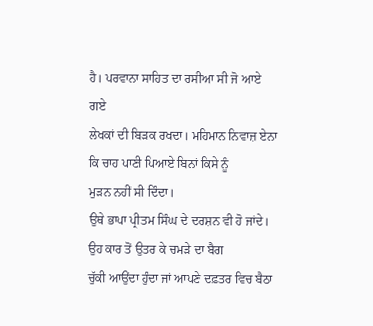ਹੈ। ਪਰਵਾਨਾ ਸਾਹਿਤ ਦਾ ਰਸੀਆ ਸੀ ਜੋ ਆਏ ਗਏ
ਲੇਖਕਾਂ ਦੀ ਬਿੜਕ ਰਖਦਾ। ਮਹਿਮਾਨ ਨਿਵਾਜ਼ ਏਨਾ ਕਿ ਚਾਹ ਪਾਣੀ ਪਿਆਏ ਬਿਨਾਂ ਕਿਸੇ ਨੂੰ
ਮੁੜਨ ਨਹੀਂ ਸੀ ਦਿੰਦਾ।
ਉਥੇ ਭਾਪਾ ਪ੍ਰੀਤਮ ਸਿੰਘ ਦੇ ਦਰਸ਼ਨ ਵੀ ਹੋ ਜਾਂਦੇ। ਉਹ ਕਾਰ ਤੋਂ ਉਤਰ ਕੇ ਚਮੜੇ ਦਾ ਬੈਗ
ਚੁੱਕੀ ਆਉਂਦਾ ਹੁੰਦਾ ਜਾਂ ਆਪਣੇ ਦਫ਼ਤਰ ਵਿਚ ਬੈਠਾ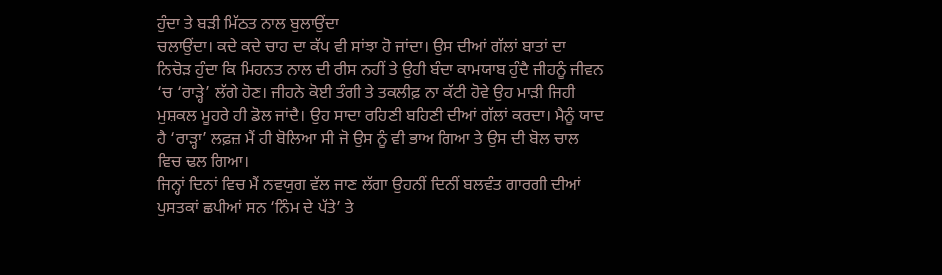ਹੁੰਦਾ ਤੇ ਬੜੀ ਮਿੱਠਤ ਨਾਲ ਬੁਲਾਉਂਦਾ
ਚਲਾਉਂਦਾ। ਕਦੇ ਕਦੇ ਚਾਹ ਦਾ ਕੱਪ ਵੀ ਸਾਂਝਾ ਹੋ ਜਾਂਦਾ। ਉਸ ਦੀਆਂ ਗੱਲਾਂ ਬਾਤਾਂ ਦਾ
ਨਿਚੋੜ ਹੁੰਦਾ ਕਿ ਮਿਹਨਤ ਨਾਲ ਦੀ ਰੀਸ ਨਹੀਂ ਤੇ ਉਹੀ ਬੰਦਾ ਕਾਮਯਾਬ ਹੁੰਦੈ ਜੀਹਨੂੰ ਜੀਵਨ
‘ਚ ‘ਰਾੜ੍ਹੇ’ ਲੱਗੇ ਹੋਣ। ਜੀਹਨੇ ਕੋਈ ਤੰਗੀ ਤੇ ਤਕਲੀਫ਼ ਨਾ ਕੱਟੀ ਹੋਵੇ ਉਹ ਮਾੜੀ ਜਿਹੀ
ਮੁਸ਼ਕਲ ਮੂਹਰੇ ਹੀ ਡੋਲ ਜਾਂਦੈ। ਉਹ ਸਾਦਾ ਰਹਿਣੀ ਬਹਿਣੀ ਦੀਆਂ ਗੱਲਾਂ ਕਰਦਾ। ਮੈਨੂੰ ਯਾਦ
ਹੈ ‘ਰਾੜ੍ਹਾ’ ਲਫ਼ਜ਼ ਮੈਂ ਹੀ ਬੋਲਿਆ ਸੀ ਜੋ ਉਸ ਨੂੰ ਵੀ ਭਾਅ ਗਿਆ ਤੇ ਉਸ ਦੀ ਬੋਲ ਚਾਲ
ਵਿਚ ਢਲ ਗਿਆ।
ਜਿਨ੍ਹਾਂ ਦਿਨਾਂ ਵਿਚ ਮੈਂ ਨਵਯੁਗ ਵੱਲ ਜਾਣ ਲੱਗਾ ਉਹਨੀਂ ਦਿਨੀਂ ਬਲਵੰਤ ਗਾਰਗੀ ਦੀਆਂ
ਪੁਸਤਕਾਂ ਛਪੀਆਂ ਸਨ ‘ਨਿੰਮ ਦੇ ਪੱਤੇ’ ਤੇ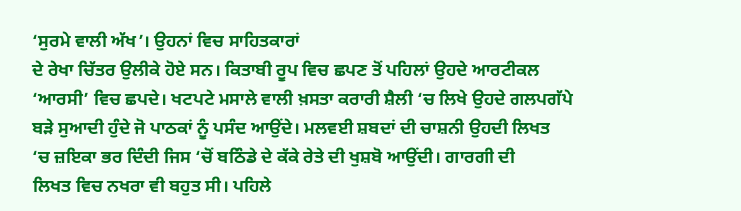‘ਸੁਰਮੇ ਵਾਲੀ ਅੱਖ’। ਉਹਨਾਂ ਵਿਚ ਸਾਹਿਤਕਾਰਾਂ
ਦੇ ਰੇਖਾ ਚਿੱਤਰ ਉਲੀਕੇ ਹੋਏ ਸਨ। ਕਿਤਾਬੀ ਰੂਪ ਵਿਚ ਛਪਣ ਤੋਂ ਪਹਿਲਾਂ ਉਹਦੇ ਆਰਟੀਕਲ
‘ਆਰਸੀ’ ਵਿਚ ਛਪਦੇ। ਖਟਪਟੇ ਮਸਾਲੇ ਵਾਲੀ ਖ਼ਸਤਾ ਕਰਾਰੀ ਸ਼ੈਲੀ ‘ਚ ਲਿਖੇ ਉਹਦੇ ਗਲਪਗੱਪੇ
ਬੜੇ ਸੁਆਦੀ ਹੁੰਦੇ ਜੋ ਪਾਠਕਾਂ ਨੂੰ ਪਸੰਦ ਆਉਂਦੇ। ਮਲਵਈ ਸ਼ਬਦਾਂ ਦੀ ਚਾਸ਼ਨੀ ਉਹਦੀ ਲਿਖਤ
‘ਚ ਜ਼ਇਕਾ ਭਰ ਦਿੰਦੀ ਜਿਸ ‘ਚੋਂ ਬਠਿੰਡੇ ਦੇ ਕੱਕੇ ਰੇਤੇ ਦੀ ਖੁਸ਼ਬੋ ਆਉਂਦੀ। ਗਾਰਗੀ ਦੀ
ਲਿਖਤ ਵਿਚ ਨਖਰਾ ਵੀ ਬਹੁਤ ਸੀ। ਪਹਿਲੇ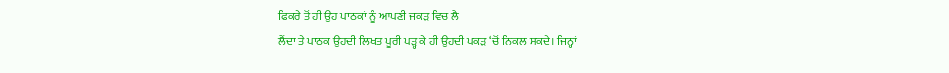ਫਿਕਰੇ ਤੋਂ ਹੀ ਉਹ ਪਾਠਕਾਂ ਨੂੰ ਆਪਣੀ ਜਕੜ ਵਿਚ ਲੈ
ਲੈਂਦਾ ਤੇ ਪਾਠਕ ਉਹਦੀ ਲਿਖਤ ਪੂਰੀ ਪੜ੍ਹ ਕੇ ਹੀ ਉਹਦੀ ਪਕੜ ‘ਚੋਂ ਨਿਕਲ ਸਕਦੇ। ਜਿਨ੍ਹਾਂ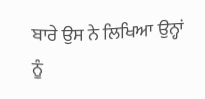ਬਾਰੇ ਉਸ ਨੇ ਲਿਖਿਆ ਉਨ੍ਹਾਂ ਨੂੰ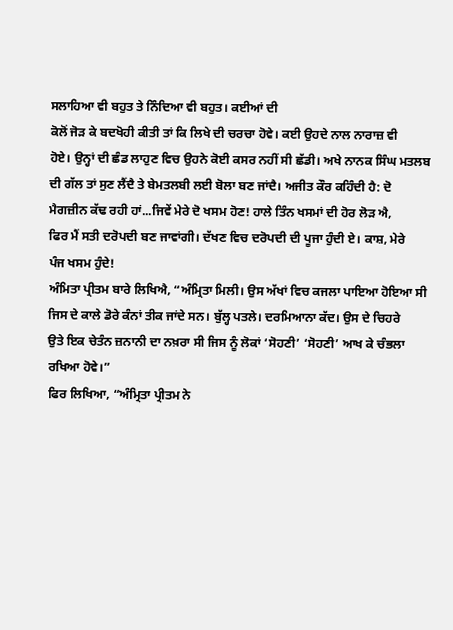ਸਲਾਹਿਆ ਵੀ ਬਹੁਤ ਤੇ ਨਿੰਦਿਆ ਵੀ ਬਹੁਤ। ਕਈਆਂ ਦੀ
ਕੋਲੋਂ ਜੋੜ ਕੇ ਬਦਖੋਹੀ ਕੀਤੀ ਤਾਂ ਕਿ ਲਿਖੇ ਦੀ ਚਰਚਾ ਹੋਵੇ। ਕਈ ਉਹਦੇ ਨਾਲ ਨਾਰਾਜ਼ ਵੀ
ਹੋਏ। ਉਨ੍ਹਾਂ ਦੀ ਛੰਡ ਲਾਹੁਣ ਵਿਚ ਉਹਨੇ ਕੋਈ ਕਸਰ ਨਹੀਂ ਸੀ ਛੱਡੀ। ਅਖੇ ਨਾਨਕ ਸਿੰਘ ਮਤਲਬ
ਦੀ ਗੱਲ ਤਾਂ ਸੁਣ ਲੈਂਦੈ ਤੇ ਬੇਮਤਲਬੀ ਲਈ ਬੋਲਾ ਬਣ ਜਾਂਦੈ। ਅਜੀਤ ਕੌਰ ਕਹਿੰਦੀ ਹੈ: ਦੋ
ਮੈਗਜ਼ੀਨ ਕੱਢ ਰਹੀ ਹਾਂ...ਜਿਵੇਂ ਮੇਰੇ ਦੋ ਖਸਮ ਹੋਣ! ਹਾਲੇ ਤਿੰਨ ਖਸਮਾਂ ਦੀ ਹੋਰ ਲੋੜ ਐ,
ਫਿਰ ਮੈਂ ਸਤੀ ਦਰੋਪਦੀ ਬਣ ਜਾਵਾਂਗੀ। ਦੱਖਣ ਵਿਚ ਦਰੋਪਦੀ ਦੀ ਪੂਜਾ ਹੁੰਦੀ ਏ। ਕਾਸ਼, ਮੇਰੇ
ਪੰਜ ਖਸਮ ਹੁੰਦੇ!
ਅੰਮਿਤਾ ਪ੍ਰੀਤਮ ਬਾਰੇ ਲਿਖਿਐ, “ਅੰਮ੍ਰਿਤਾ ਮਿਲੀ। ਉਸ ਅੱਖਾਂ ਵਿਚ ਕਜਲਾ ਪਾਇਆ ਹੋਇਆ ਸੀ
ਜਿਸ ਦੇ ਕਾਲੇ ਡੋਰੇ ਕੰਨਾਂ ਤੀਕ ਜਾਂਦੇ ਸਨ। ਬੁੱਲ੍ਹ ਪਤਲੇ। ਦਰਮਿਆਨਾ ਕੱਦ। ਉਸ ਦੇ ਚਿਹਰੇ
ਉਤੇ ਇਕ ਚੇਤੰਨ ਜ਼ਨਾਨੀ ਦਾ ਨਖ਼ਰਾ ਸੀ ਜਿਸ ਨੂੰ ਲੋਕਾਂ ‘ਸੋਹਣੀ’ ‘ਸੋਹਣੀ’ ਆਖ ਕੇ ਚੰਭਲਾ
ਰਖਿਆ ਹੋਵੇ।”
ਫਿਰ ਲਿਖਿਆ, “ਅੰਮ੍ਰਿਤਾ ਪ੍ਰੀਤਮ ਨੇ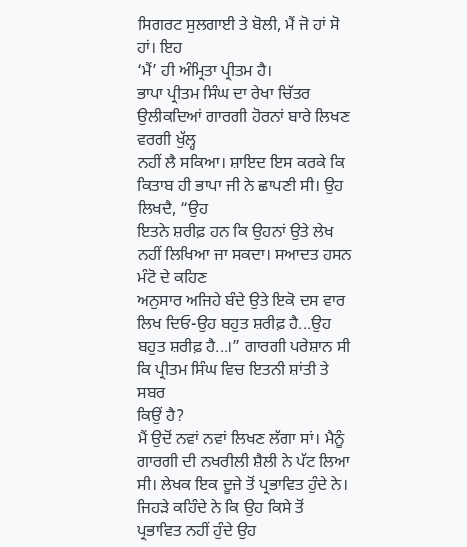ਸਿਗਰਟ ਸੁਲਗਾਈ ਤੇ ਬੋਲੀ, ਮੈਂ ਜੋ ਹਾਂ ਸੋ ਹਾਂ। ਇਹ
‘ਮੈਂ’ ਹੀ ਅੰਮ੍ਰਿਤਾ ਪ੍ਰੀਤਮ ਹੈ।
ਭਾਪਾ ਪ੍ਰੀਤਮ ਸਿੰਘ ਦਾ ਰੇਖਾ ਚਿੱਤਰ ਉਲੀਕਦਿਆਂ ਗਾਰਗੀ ਹੋਰਨਾਂ ਬਾਰੇ ਲਿਖਣ ਵਰਗੀ ਖੁੱਲ੍ਹ
ਨਹੀਂ ਲੈ ਸਕਿਆ। ਸ਼ਾਇਦ ਇਸ ਕਰਕੇ ਕਿ ਕਿਤਾਬ ਹੀ ਭਾਪਾ ਜੀ ਨੇ ਛਾਪਣੀ ਸੀ। ਉਹ ਲਿਖਦੈ, “ਉਹ
ਇਤਨੇ ਸ਼ਰੀਫ਼ ਹਨ ਕਿ ਉਹਨਾਂ ਉਤੇ ਲੇਖ ਨਹੀਂ ਲਿਖਿਆ ਜਾ ਸਕਦਾ। ਸਆਦਤ ਹਸਨ ਮੰਟੋ ਦੇ ਕਹਿਣ
ਅਨੁਸਾਰ ਅਜਿਹੇ ਬੰਦੇ ਉਤੇ ਇਕੋ ਦਸ ਵਾਰ ਲਿਖ ਦਿਓ-ਉਹ ਬਹੁਤ ਸ਼ਰੀਫ਼ ਹੈ...ਉਹ
ਬਹੁਤ ਸ਼ਰੀਫ਼ ਹੈ...।” ਗਾਰਗੀ ਪਰੇਸ਼ਾਨ ਸੀ ਕਿ ਪ੍ਰੀਤਮ ਸਿੰਘ ਵਿਚ ਇਤਨੀ ਸ਼ਾਂਤੀ ਤੇ ਸਬਰ
ਕਿਉਂ ਹੈ?
ਮੈਂ ਉਦੋਂ ਨਵਾਂ ਨਵਾਂ ਲਿਖਣ ਲੱਗਾ ਸਾਂ। ਮੈਨੂੰ ਗਾਰਗੀ ਦੀ ਨਖਰੀਲੀ ਸ਼ੈਲੀ ਨੇ ਪੱਟ ਲਿਆ
ਸੀ। ਲੇਖਕ ਇਕ ਦੂਜੇ ਤੋਂ ਪ੍ਰਭਾਵਿਤ ਹੁੰਦੇ ਨੇ। ਜਿਹੜੇ ਕਹਿੰਦੇ ਨੇ ਕਿ ਉਹ ਕਿਸੇ ਤੋਂ
ਪ੍ਰਭਾਵਿਤ ਨਹੀਂ ਹੁੰਦੇ ਉਹ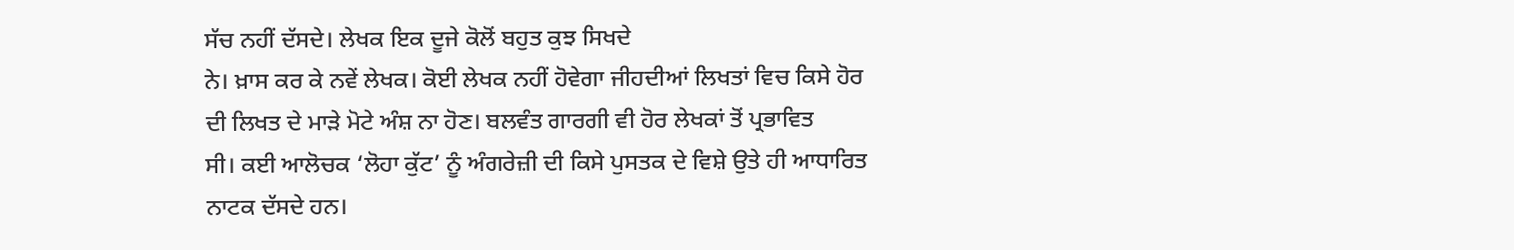ਸੱਚ ਨਹੀਂ ਦੱਸਦੇ। ਲੇਖਕ ਇਕ ਦੂਜੇ ਕੋਲੋਂ ਬਹੁਤ ਕੁਝ ਸਿਖਦੇ
ਨੇ। ਖ਼ਾਸ ਕਰ ਕੇ ਨਵੇਂ ਲੇਖਕ। ਕੋਈ ਲੇਖਕ ਨਹੀਂ ਹੋਵੇਗਾ ਜੀਹਦੀਆਂ ਲਿਖਤਾਂ ਵਿਚ ਕਿਸੇ ਹੋਰ
ਦੀ ਲਿਖਤ ਦੇ ਮਾੜੇ ਮੋਟੇ ਅੰਸ਼ ਨਾ ਹੋਣ। ਬਲਵੰਤ ਗਾਰਗੀ ਵੀ ਹੋਰ ਲੇਖਕਾਂ ਤੋਂ ਪ੍ਰਭਾਵਿਤ
ਸੀ। ਕਈ ਆਲੋਚਕ ‘ਲੋਹਾ ਕੁੱਟ’ ਨੂੰ ਅੰਗਰੇਜ਼ੀ ਦੀ ਕਿਸੇ ਪੁਸਤਕ ਦੇ ਵਿਸ਼ੇ ਉਤੇ ਹੀ ਆਧਾਰਿਤ
ਨਾਟਕ ਦੱਸਦੇ ਹਨ।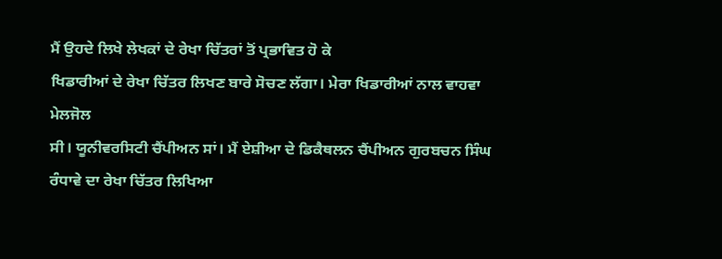ਮੈਂ ਉਹਦੇ ਲਿਖੇ ਲੇਖਕਾਂ ਦੇ ਰੇਖਾ ਚਿੱਤਰਾਂ ਤੋਂ ਪ੍ਰਭਾਵਿਤ ਹੋ ਕੇ
ਖਿਡਾਰੀਆਂ ਦੇ ਰੇਖਾ ਚਿੱਤਰ ਲਿਖਣ ਬਾਰੇ ਸੋਚਣ ਲੱਗਾ। ਮੇਰਾ ਖਿਡਾਰੀਆਂ ਨਾਲ ਵਾਹਵਾ ਮੇਲਜੋਲ
ਸੀ। ਯੂਨੀਵਰਸਿਟੀ ਚੈਂਪੀਅਨ ਸਾਂ। ਮੈਂ ਏਸ਼ੀਆ ਦੇ ਡਿਕੈਥਲਨ ਚੈਂਪੀਅਨ ਗੁਰਬਚਨ ਸਿੰਘ
ਰੰਧਾਵੇ ਦਾ ਰੇਖਾ ਚਿੱਤਰ ਲਿਖਿਆ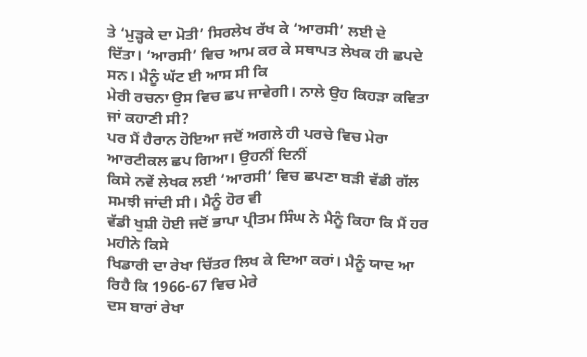ਤੇ ‘ਮੁੜ੍ਹਕੇ ਦਾ ਮੋਤੀ’ ਸਿਰਲੇਖ ਰੱਖ ਕੇ ‘ਆਰਸੀ’ ਲਈ ਦੇ
ਦਿੱਤਾ। ‘ਆਰਸੀ’ ਵਿਚ ਆਮ ਕਰ ਕੇ ਸਥਾਪਤ ਲੇਖਕ ਹੀ ਛਪਦੇ ਸਨ। ਮੈਨੂੰ ਘੱਟ ਈ ਆਸ ਸੀ ਕਿ
ਮੇਰੀ ਰਚਨਾ ਉਸ ਵਿਚ ਛਪ ਜਾਵੇਗੀ। ਨਾਲੇ ਉਹ ਕਿਹੜਾ ਕਵਿਤਾ ਜਾਂ ਕਹਾਣੀ ਸੀ?
ਪਰ ਮੈਂ ਹੈਰਾਨ ਹੋਇਆ ਜਦੋਂ ਅਗਲੇ ਹੀ ਪਰਚੇ ਵਿਚ ਮੇਰਾ ਆਰਟੀਕਲ ਛਪ ਗਿਆ। ਉਹਨੀਂ ਦਿਨੀਂ
ਕਿਸੇ ਨਵੇਂ ਲੇਖਕ ਲਈ ‘ਆਰਸੀ’ ਵਿਚ ਛਪਣਾ ਬੜੀ ਵੱਡੀ ਗੱਲ ਸਮਝੀ ਜਾਂਦੀ ਸੀ। ਮੈਨੂੰ ਹੋਰ ਵੀ
ਵੱਡੀ ਖੁਸ਼ੀ ਹੋਈ ਜਦੋਂ ਭਾਪਾ ਪ੍ਰੀਤਮ ਸਿੰਘ ਨੇ ਮੈਨੂੰ ਕਿਹਾ ਕਿ ਮੈਂ ਹਰ ਮਹੀਨੇ ਕਿਸੇ
ਖਿਡਾਰੀ ਦਾ ਰੇਖਾ ਚਿੱਤਰ ਲਿਖ ਕੇ ਦਿਆ ਕਰਾਂ। ਮੈਨੂੰ ਯਾਦ ਆ ਰਿਹੈ ਕਿ 1966-67 ਵਿਚ ਮੇਰੇ
ਦਸ ਬਾਰਾਂ ਰੇਖਾ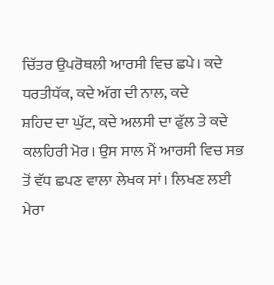ਚਿੱਤਰ ਉਪਰੋਥਲੀ ਆਰਸੀ ਵਿਚ ਛਪੇ। ਕਦੇ ਧਰਤੀਧੱਕ, ਕਦੇ ਅੱਗ ਦੀ ਨਾਲ, ਕਦੇ
ਸ਼ਹਿਦ ਦਾ ਘੁੱਟ, ਕਦੇ ਅਲਸੀ ਦਾ ਫੁੱਲ ਤੇ ਕਦੇ ਕਲਹਿਰੀ ਮੋਰ। ਉਸ ਸਾਲ ਮੈਂ ਆਰਸੀ ਵਿਚ ਸਭ
ਤੋਂ ਵੱਧ ਛਪਣ ਵਾਲਾ ਲੇਖਕ ਸਾਂ। ਲਿਖਣ ਲਈ ਮੇਰਾ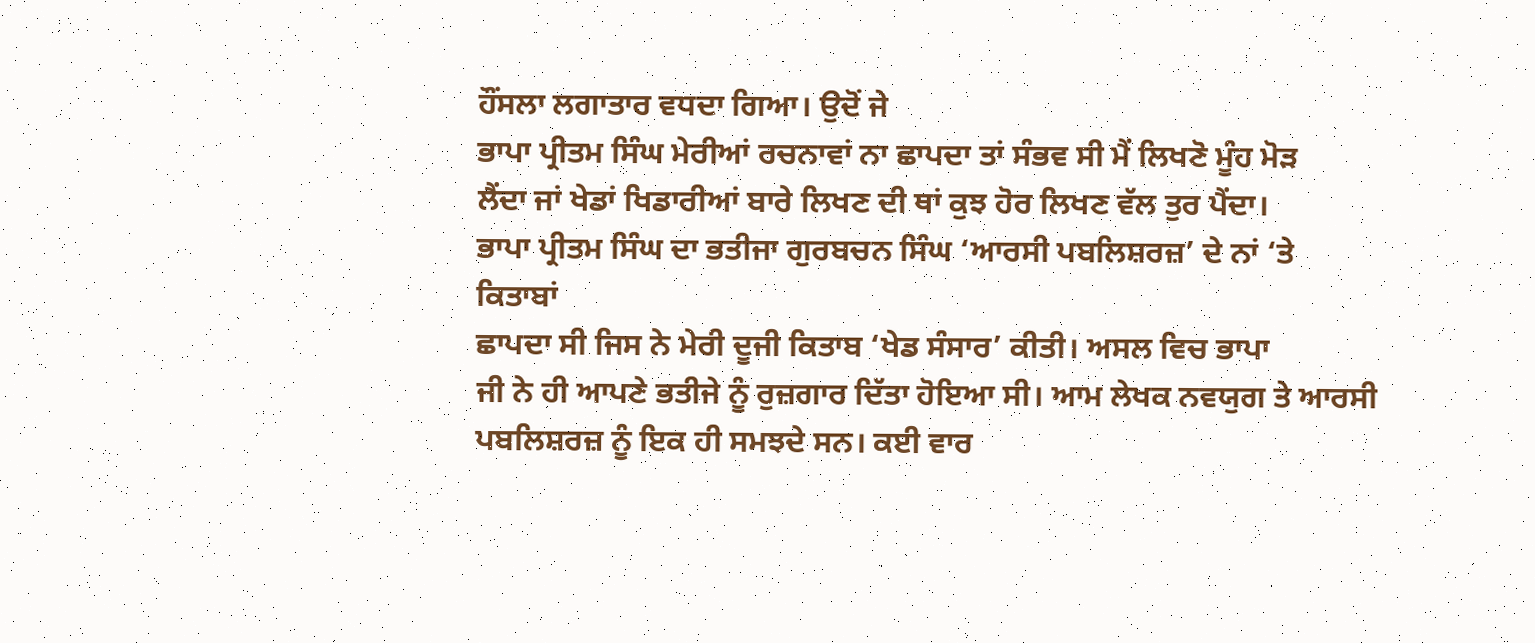ਹੌਂਸਲਾ ਲਗਾਤਾਰ ਵਧਦਾ ਗਿਆ। ਉਦੋਂ ਜੇ
ਭਾਪਾ ਪ੍ਰੀਤਮ ਸਿੰਘ ਮੇਰੀਆਂ ਰਚਨਾਵਾਂ ਨਾ ਛਾਪਦਾ ਤਾਂ ਸੰਭਵ ਸੀ ਮੈਂ ਲਿਖਣੋ ਮੂੰਹ ਮੋੜ
ਲੈਂਦਾ ਜਾਂ ਖੇਡਾਂ ਖਿਡਾਰੀਆਂ ਬਾਰੇ ਲਿਖਣ ਦੀ ਥਾਂ ਕੁਝ ਹੋਰ ਲਿਖਣ ਵੱਲ ਤੁਰ ਪੈਂਦਾ।
ਭਾਪਾ ਪ੍ਰੀਤਮ ਸਿੰਘ ਦਾ ਭਤੀਜਾ ਗੁਰਬਚਨ ਸਿੰਘ ‘ਆਰਸੀ ਪਬਲਿਸ਼ਰਜ਼’ ਦੇ ਨਾਂ ‘ਤੇ ਕਿਤਾਬਾਂ
ਛਾਪਦਾ ਸੀ ਜਿਸ ਨੇ ਮੇਰੀ ਦੂਜੀ ਕਿਤਾਬ ‘ਖੇਡ ਸੰਸਾਰ’ ਕੀਤੀ। ਅਸਲ ਵਿਚ ਭਾਪਾ
ਜੀ ਨੇ ਹੀ ਆਪਣੇ ਭਤੀਜੇ ਨੂੰ ਰੁਜ਼ਗਾਰ ਦਿੱਤਾ ਹੋਇਆ ਸੀ। ਆਮ ਲੇਖਕ ਨਵਯੁਗ ਤੇ ਆਰਸੀ
ਪਬਲਿਸ਼ਰਜ਼ ਨੂੰ ਇਕ ਹੀ ਸਮਝਦੇ ਸਨ। ਕਈ ਵਾਰ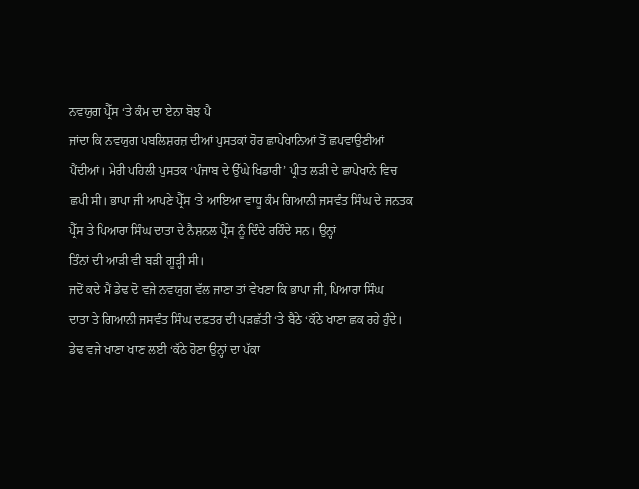ਨਵਯੁਗ ਪ੍ਰੈੱਸ ‘ਤੇ ਕੰਮ ਦਾ ਏਨਾ ਬੋਝ ਪੈ
ਜਾਂਦਾ ਕਿ ਨਵਯੁਗ ਪਬਲਿਸ਼ਰਜ਼ ਦੀਆਂ ਪੁਸਤਕਾਂ ਹੋਰ ਛਾਪੇਖਾਨਿਆਂ ਤੋਂ ਛਪਵਾਉਣੀਆਂ
ਪੈਂਦੀਆਂ। ਮੇਰੀ ਪਹਿਲੀ ਪੁਸਤਕ ‘ਪੰਜਾਬ ਦੇ ਉੱਘੇ ਖਿਡਾਰੀ’ ਪ੍ਰੀਤ ਲੜੀ ਦੇ ਛਾਪੇਖਾਨੇ ਵਿਚ
ਛਪੀ ਸੀ। ਭਾਪਾ ਜੀ ਆਪਣੇ ਪ੍ਰੈੱਸ ‘ਤੇ ਆਇਆ ਵਾਧੂ ਕੰਮ ਗਿਆਨੀ ਜਸਵੰਤ ਸਿੰਘ ਦੇ ਜਨਤਕ
ਪ੍ਰੈੱਸ ਤੇ ਪਿਆਰਾ ਸਿੰਘ ਦਾਤਾ ਦੇ ਨੈਸ਼ਨਲ ਪ੍ਰੈੱਸ ਨੂੰ ਦਿੰਦੇ ਰਹਿੰਦੇ ਸਨ। ਉਨ੍ਹਾਂ
ਤਿੰਨਾਂ ਦੀ ਆੜੀ ਵੀ ਬੜੀ ਗੂੜ੍ਹੀ ਸੀ।
ਜਦੋਂ ਕਦੇ ਮੈਂ ਡੇਢ ਦੋ ਵਜੇ ਨਵਯੁਗ ਵੱਲ ਜਾਣਾ ਤਾਂ ਵੇਖਣਾ ਕਿ ਭਾਪਾ ਜੀ, ਪਿਆਰਾ ਸਿੰਘ
ਦਾਤਾ ਤੇ ਗਿਆਨੀ ਜਸਵੰਤ ਸਿੰਘ ਦਫ਼ਤਰ ਦੀ ਪੜਛੱਤੀ ‘ਤੇ ਬੈਠੇ ‘ਕੱਠੇ ਖਾਣਾ ਛਕ ਰਹੇ ਹੁੰਦੇ।
ਡੇਢ ਵਜੇ ਖਾਣਾ ਖਾਣ ਲਈ ‘ਕੱਠੇ ਹੋਣਾ ਉਨ੍ਹਾਂ ਦਾ ਪੱਕਾ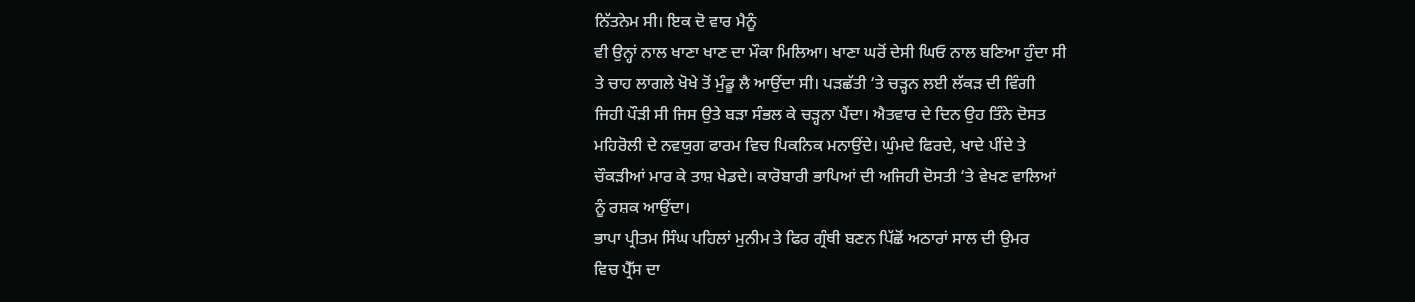ਨਿੱਤਨੇਮ ਸੀ। ਇਕ ਦੋ ਵਾਰ ਮੈਨੂੰ
ਵੀ ਉਨ੍ਹਾਂ ਨਾਲ ਖਾਣਾ ਖਾਣ ਦਾ ਮੌਕਾ ਮਿਲਿਆ। ਖਾਣਾ ਘਰੋਂ ਦੇਸੀ ਘਿਓ ਨਾਲ ਬਣਿਆ ਹੁੰਦਾ ਸੀ
ਤੇ ਚਾਹ ਲਾਗਲੇ ਖੋਖੇ ਤੋਂ ਮੁੰਡੂ ਲੈ ਆਉਂਦਾ ਸੀ। ਪੜਛੱਤੀ ‘ਤੇ ਚੜ੍ਹਨ ਲਈ ਲੱਕੜ ਦੀ ਵਿੰਗੀ
ਜਿਹੀ ਪੌੜੀ ਸੀ ਜਿਸ ਉਤੇ ਬੜਾ ਸੰਭਲ ਕੇ ਚੜ੍ਹਨਾ ਪੈਂਦਾ। ਐਤਵਾਰ ਦੇ ਦਿਨ ਉਹ ਤਿੰਨੇ ਦੋਸਤ
ਮਹਿਰੋਲੀ ਦੇ ਨਵਯੁਗ ਫਾਰਮ ਵਿਚ ਪਿਕਨਿਕ ਮਨਾਉਂਦੇ। ਘੁੰਮਦੇ ਫਿਰਦੇ, ਖਾਦੇ ਪੀਂਦੇ ਤੇ
ਚੌਕੜੀਆਂ ਮਾਰ ਕੇ ਤਾਸ਼ ਖੇਡਦੇ। ਕਾਰੋਬਾਰੀ ਭਾਪਿਆਂ ਦੀ ਅਜਿਹੀ ਦੋਸਤੀ ‘ਤੇ ਵੇਖਣ ਵਾਲਿਆਂ
ਨੂੰ ਰਸ਼ਕ ਆਉਂਦਾ।
ਭਾਪਾ ਪ੍ਰੀਤਮ ਸਿੰਘ ਪਹਿਲਾਂ ਮੁਨੀਮ ਤੇ ਫਿਰ ਗ੍ਰੰਥੀ ਬਣਨ ਪਿੱਛੋਂ ਅਠਾਰਾਂ ਸਾਲ ਦੀ ਉਮਰ
ਵਿਚ ਪ੍ਰੈੱਸ ਦਾ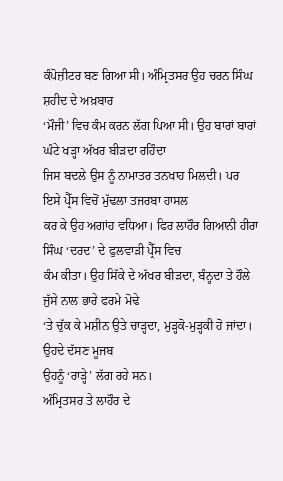ਕੰਪੋਜ਼ੀਟਰ ਬਣ ਗਿਆ ਸੀ। ਅੰਮ੍ਰਿਤਸਰ ਉਹ ਚਰਨ ਸਿੰਘ ਸ਼ਹੀਦ ਦੇ ਅਖ਼ਬਾਰ
‘ਮੌਜੀ’ ਵਿਚ ਕੰਮ ਕਰਨ ਲੱਗ ਪਿਆ ਸੀ। ਉਹ ਬਾਰਾਂ ਬਾਰਾਂ ਘੰਟੇ ਖੜ੍ਹਾ ਅੱਖਰ ਬੀੜਦਾ ਰਹਿੰਦਾ
ਜਿਸ ਬਦਲੇ ਉਸ ਨੂੰ ਨਾਮਾਤਰ ਤਨਖਾਹ ਮਿਲਦੀ। ਪਰ ਇਸੇ ਪ੍ਰੈੱਸ ਵਿਚੋਂ ਮੁੱਢਲਾ ਤਜਰਬਾ ਹਾਸਲ
ਕਰ ਕੇ ਉਹ ਅਗਾਂਹ ਵਧਿਆ। ਫਿਰ ਲਾਹੌਰ ਗਿਆਨੀ ਹੀਰਾ ਸਿੰਘ ‘ਦਰਦ’ ਦੇ ਫੁਲਵਾੜੀ ਪ੍ਰੈੱਸ ਵਿਚ
ਕੰਮ ਕੀਤਾ। ਉਹ ਸਿੱਕੇ ਦੇ ਅੱਖਰ ਬੀੜਦਾ, ਬੰਨ੍ਹਦਾ ਤੇ ਹੌਲੇ ਜੁੱਸੇ ਨਾਲ ਭਾਰੇ ਫਰਮੇ ਮੋਢੇ
‘ਤੇ ਚੁੱਕ ਕੇ ਮਸ਼ੀਨ ਉਤੇ ਚਾੜ੍ਹਦਾ, ਮੁੜ੍ਹਕੋ-ਮੁੜ੍ਹਕੀ ਹੋ ਜਾਂਦਾ। ਉਹਦੇ ਦੱਸਣ ਮੂਜਬ
ਉਹਨੂੰ ‘ਰਾੜ੍ਹੇ’ ਲੱਗ ਰਹੇ ਸਨ।
ਅੰਮ੍ਰਿਤਸਰ ਤੇ ਲਾਹੌਰ ਦੇ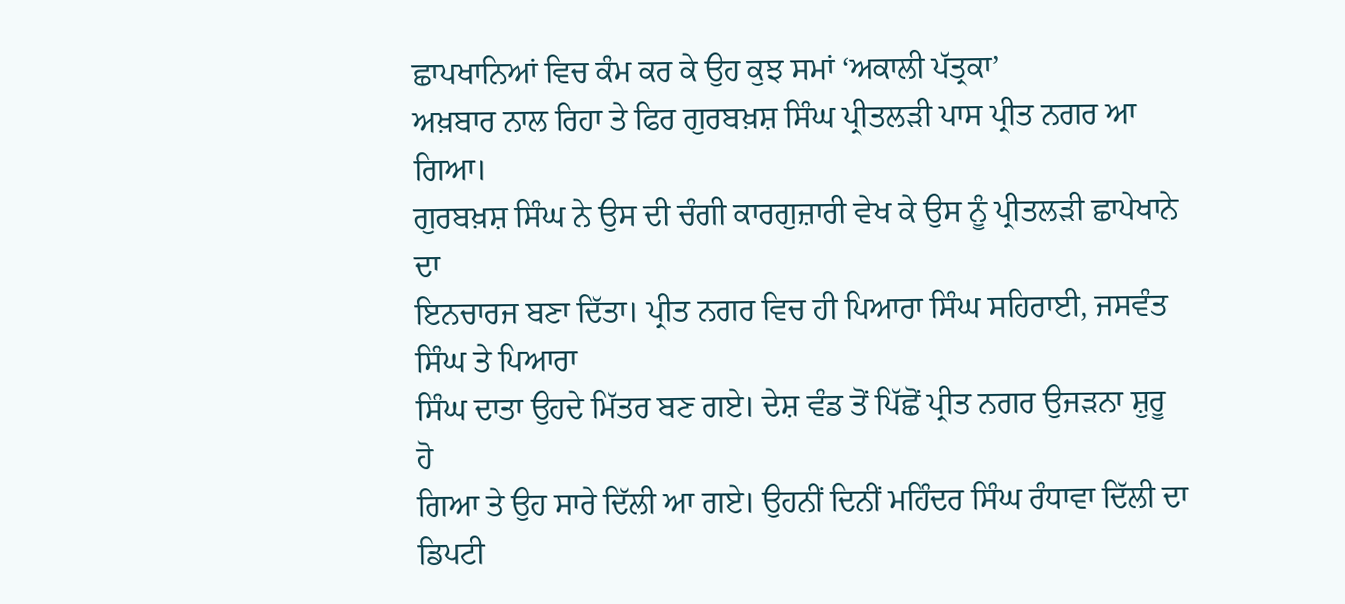ਛਾਪਖਾਨਿਆਂ ਵਿਚ ਕੰਮ ਕਰ ਕੇ ਉਹ ਕੁਝ ਸਮਾਂ ‘ਅਕਾਲੀ ਪੱਤ੍ਰਕਾ’
ਅਖ਼ਬਾਰ ਨਾਲ ਰਿਹਾ ਤੇ ਫਿਰ ਗੁਰਬਖ਼ਸ਼ ਸਿੰਘ ਪ੍ਰੀਤਲੜੀ ਪਾਸ ਪ੍ਰੀਤ ਨਗਰ ਆ ਗਿਆ।
ਗੁਰਬਖ਼ਸ਼ ਸਿੰਘ ਨੇ ਉਸ ਦੀ ਚੰਗੀ ਕਾਰਗੁਜ਼ਾਰੀ ਵੇਖ ਕੇ ਉਸ ਨੂੰ ਪ੍ਰੀਤਲੜੀ ਛਾਪੇਖਾਨੇ ਦਾ
ਇਨਚਾਰਜ ਬਣਾ ਦਿੱਤਾ। ਪ੍ਰੀਤ ਨਗਰ ਵਿਚ ਹੀ ਪਿਆਰਾ ਸਿੰਘ ਸਹਿਰਾਈ, ਜਸਵੰਤ ਸਿੰਘ ਤੇ ਪਿਆਰਾ
ਸਿੰਘ ਦਾਤਾ ਉਹਦੇ ਮਿੱਤਰ ਬਣ ਗਏ। ਦੇਸ਼ ਵੰਡ ਤੋਂ ਪਿੱਛੋਂ ਪ੍ਰੀਤ ਨਗਰ ਉਜੜਨਾ ਸ਼ੁਰੂ ਹੋ
ਗਿਆ ਤੇ ਉਹ ਸਾਰੇ ਦਿੱਲੀ ਆ ਗਏ। ਉਹਨੀਂ ਦਿਨੀਂ ਮਹਿੰਦਰ ਸਿੰਘ ਰੰਧਾਵਾ ਦਿੱਲੀ ਦਾ ਡਿਪਟੀ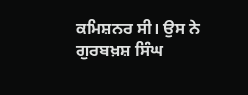ਕਮਿਸ਼ਨਰ ਸੀ। ਉਸ ਨੇ ਗੁਰਬਖ਼ਸ਼ ਸਿੰਘ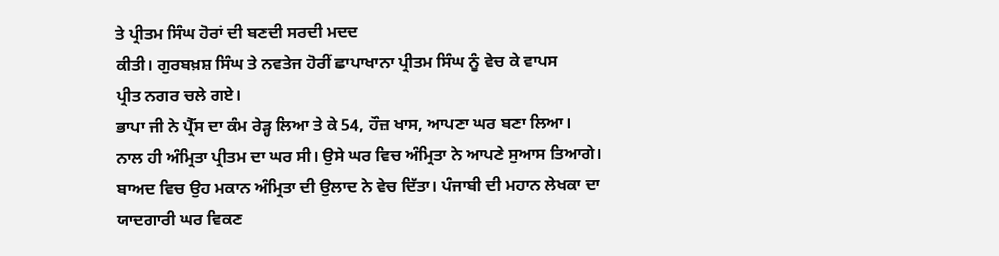ਤੇ ਪ੍ਰੀਤਮ ਸਿੰਘ ਹੋਰਾਂ ਦੀ ਬਣਦੀ ਸਰਦੀ ਮਦਦ
ਕੀਤੀ। ਗੁਰਬਖ਼ਸ਼ ਸਿੰਘ ਤੇ ਨਵਤੇਜ ਹੋਰੀਂ ਛਾਪਾਖਾਨਾ ਪ੍ਰੀਤਮ ਸਿੰਘ ਨੂੰ ਵੇਚ ਕੇ ਵਾਪਸ
ਪ੍ਰੀਤ ਨਗਰ ਚਲੇ ਗਏ।
ਭਾਪਾ ਜੀ ਨੇ ਪ੍ਰੈੱਸ ਦਾ ਕੰਮ ਰੇੜ੍ਹ ਲਿਆ ਤੇ ਕੇ 54, ਹੌਜ਼ ਖਾਸ, ਆਪਣਾ ਘਰ ਬਣਾ ਲਿਆ।
ਨਾਲ ਹੀ ਅੰਮ੍ਰਿਤਾ ਪ੍ਰੀਤਮ ਦਾ ਘਰ ਸੀ। ਉਸੇ ਘਰ ਵਿਚ ਅੰਮ੍ਰਿਤਾ ਨੇ ਆਪਣੇ ਸੁਆਸ ਤਿਆਗੇ।
ਬਾਅਦ ਵਿਚ ਉਹ ਮਕਾਨ ਅੰਮ੍ਰਿਤਾ ਦੀ ਉਲਾਦ ਨੇ ਵੇਚ ਦਿੱਤਾ। ਪੰਜਾਬੀ ਦੀ ਮਹਾਨ ਲੇਖਕਾ ਦਾ
ਯਾਦਗਾਰੀ ਘਰ ਵਿਕਣ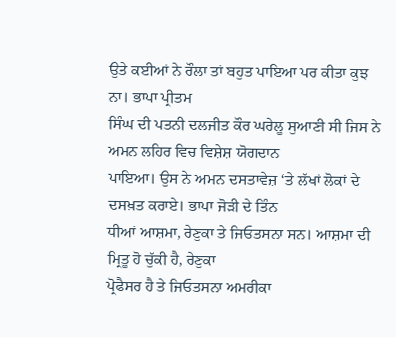ਉਤੇ ਕਈਆਂ ਨੇ ਰੌਲਾ ਤਾਂ ਬਹੁਤ ਪਾਇਆ ਪਰ ਕੀਤਾ ਕੁਝ ਨਾ। ਭਾਪਾ ਪ੍ਰੀਤਮ
ਸਿੰਘ ਦੀ ਪਤਨੀ ਦਲਜੀਤ ਕੌਰ ਘਰੇਲੂ ਸੁਆਣੀ ਸੀ ਜਿਸ ਨੇ ਅਮਨ ਲਹਿਰ ਵਿਚ ਵਿਸ਼ੇਸ਼ ਯੋਗਦਾਨ
ਪਾਇਆ। ਉਸ ਨੇ ਅਮਨ ਦਸਤਾਵੇਜ਼ ‘ਤੇ ਲੱਖਾਂ ਲੋਕਾਂ ਦੇ ਦਸਖ਼ਤ ਕਰਾਏ। ਭਾਪਾ ਜੋੜੀ ਦੇ ਤਿੰਨ
ਧੀਆਂ ਆਸ਼ਮਾ, ਰੇਣੁਕਾ ਤੇ ਜਿਓਤਸਨਾ ਸਨ। ਆਸ਼ਮਾ ਦੀ ਮ੍ਰਿਤੂ ਹੋ ਚੁੱਕੀ ਹੈ, ਰੇਣੁਕਾ
ਪ੍ਰੋਫੈਸਰ ਹੈ ਤੇ ਜਿਓਤਸਨਾ ਅਮਰੀਕਾ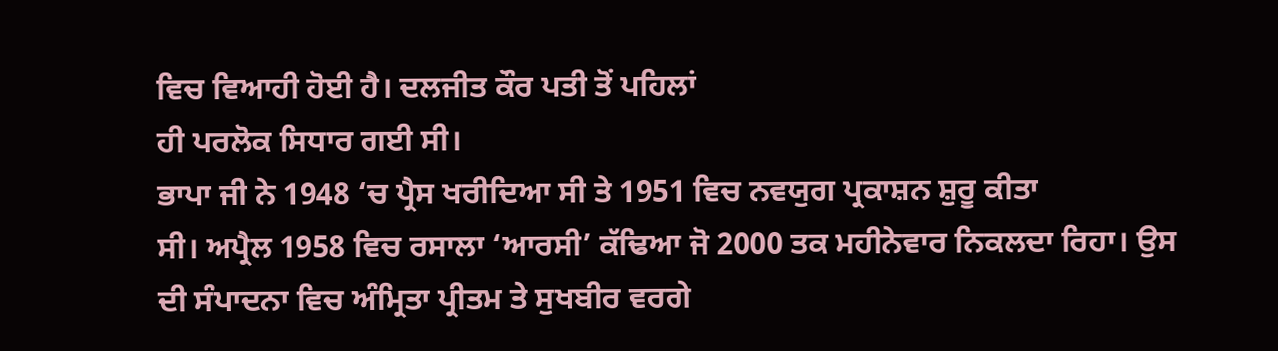ਵਿਚ ਵਿਆਹੀ ਹੋਈ ਹੈ। ਦਲਜੀਤ ਕੌਰ ਪਤੀ ਤੋਂ ਪਹਿਲਾਂ
ਹੀ ਪਰਲੋਕ ਸਿਧਾਰ ਗਈ ਸੀ।
ਭਾਪਾ ਜੀ ਨੇ 1948 ‘ਚ ਪ੍ਰੈਸ ਖਰੀਦਿਆ ਸੀ ਤੇ 1951 ਵਿਚ ਨਵਯੁਗ ਪ੍ਰਕਾਸ਼ਨ ਸ਼ੁਰੂ ਕੀਤਾ
ਸੀ। ਅਪ੍ਰੈਲ 1958 ਵਿਚ ਰਸਾਲਾ ‘ਆਰਸੀ’ ਕੱਢਿਆ ਜੋ 2000 ਤਕ ਮਹੀਨੇਵਾਰ ਨਿਕਲਦਾ ਰਿਹਾ। ਉਸ
ਦੀ ਸੰਪਾਦਨਾ ਵਿਚ ਅੰਮ੍ਰਿਤਾ ਪ੍ਰੀਤਮ ਤੇ ਸੁਖਬੀਰ ਵਰਗੇ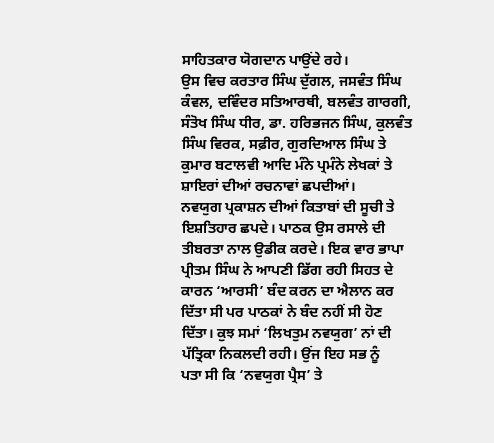ਸਾਹਿਤਕਾਰ ਯੋਗਦਾਨ ਪਾਉਂਦੇ ਰਹੇ।
ਉਸ ਵਿਚ ਕਰਤਾਰ ਸਿੰਘ ਦੁੱਗਲ, ਜਸਵੰਤ ਸਿੰਘ ਕੰਵਲ, ਦਵਿੰਦਰ ਸਤਿਆਰਥੀ, ਬਲਵੰਤ ਗਾਰਗੀ,
ਸੰਤੋਖ ਸਿੰਘ ਧੀਰ, ਡਾ. ਹਰਿਭਜਨ ਸਿੰਘ, ਕੁਲਵੰਤ ਸਿੰਘ ਵਿਰਕ, ਸਫ਼ੀਰ, ਗੁਰਦਿਆਲ ਸਿੰਘ ਤੇ
ਕੁਮਾਰ ਬਟਾਲਵੀ ਆਦਿ ਮੰਨੇ ਪ੍ਰਮੰਨੇ ਲੇਖਕਾਂ ਤੇ ਸ਼ਾਇਰਾਂ ਦੀਆਂ ਰਚਨਾਵਾਂ ਛਪਦੀਆਂ।
ਨਵਯੁਗ ਪ੍ਰਕਾਸ਼ਨ ਦੀਆਂ ਕਿਤਾਬਾਂ ਦੀ ਸੂਚੀ ਤੇ ਇਸ਼ਤਿਹਾਰ ਛਪਦੇ। ਪਾਠਕ ਉਸ ਰਸਾਲੇ ਦੀ
ਤੀਬਰਤਾ ਨਾਲ ਉਡੀਕ ਕਰਦੇ। ਇਕ ਵਾਰ ਭਾਪਾ ਪ੍ਰੀਤਮ ਸਿੰਘ ਨੇ ਆਪਣੀ ਡਿੱਗ ਰਹੀ ਸਿਹਤ ਦੇ
ਕਾਰਨ ‘ਆਰਸੀ’ ਬੰਦ ਕਰਨ ਦਾ ਐਲਾਨ ਕਰ ਦਿੱਤਾ ਸੀ ਪਰ ਪਾਠਕਾਂ ਨੇ ਬੰਦ ਨਹੀਂ ਸੀ ਹੋਣ
ਦਿੱਤਾ। ਕੁਝ ਸਮਾਂ ‘ਲਿਖਤੁਮ ਨਵਯੁਗ’ ਨਾਂ ਦੀ ਪੱਤ੍ਰਿਕਾ ਨਿਕਲਦੀ ਰਹੀ। ਉਂਜ ਇਹ ਸਭ ਨੂੰ
ਪਤਾ ਸੀ ਕਿ ‘ਨਵਯੁਗ ਪ੍ਰੈਸ’ ਤੇ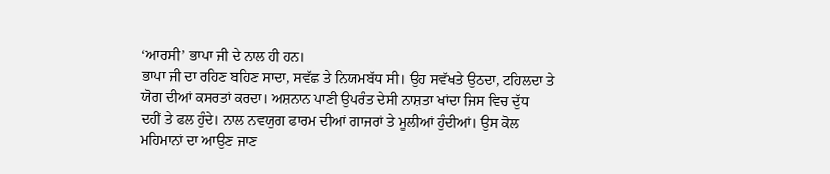‘ਆਰਸੀ’ ਭਾਪਾ ਜੀ ਦੇ ਨਾਲ ਹੀ ਹਨ।
ਭਾਪਾ ਜੀ ਦਾ ਰਹਿਣ ਬਹਿਣ ਸਾਦਾ, ਸਵੱਛ ਤੇ ਨਿਯਮਬੱਧ ਸੀ। ਉਹ ਸਵੱਖਤੇ ਉਠਦਾ, ਟਹਿਲਦਾ ਤੇ
ਯੋਗ ਦੀਆਂ ਕਸਰਤਾਂ ਕਰਦਾ। ਅਸ਼ਨਾਨ ਪਾਣੀ ਉਪਰੰਤ ਦੇਸੀ ਨਾਸ਼ਤਾ ਖਾਂਦਾ ਜਿਸ ਵਿਚ ਦੁੱਧ
ਦਹੀਂ ਤੇ ਫਲ ਹੁੰਦੇ। ਨਾਲ ਨਵਯੁਗ ਫਾਰਮ ਦੀਆਂ ਗਾਜਰਾਂ ਤੇ ਮੂਲੀਆਂ ਹੁੰਦੀਆਂ। ਉਸ ਕੋਲ
ਮਹਿਮਾਨਾਂ ਦਾ ਆਉਣ ਜਾਣ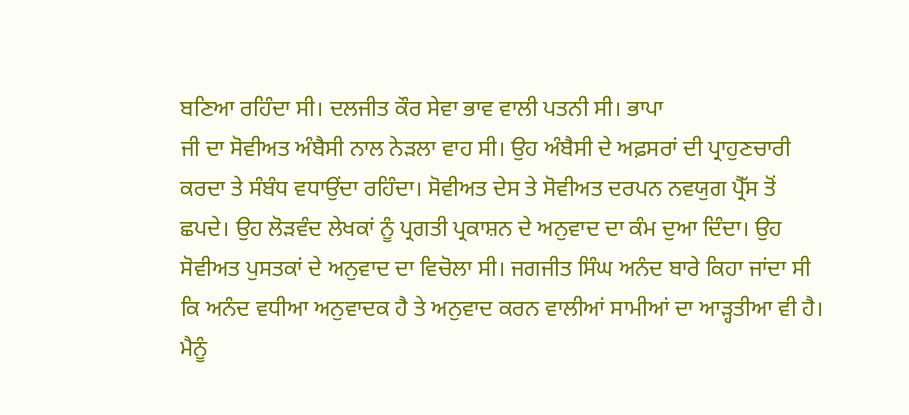ਬਣਿਆ ਰਹਿੰਦਾ ਸੀ। ਦਲਜੀਤ ਕੌਰ ਸੇਵਾ ਭਾਵ ਵਾਲੀ ਪਤਨੀ ਸੀ। ਭਾਪਾ
ਜੀ ਦਾ ਸੋਵੀਅਤ ਅੰਬੈਸੀ ਨਾਲ ਨੇੜਲਾ ਵਾਹ ਸੀ। ਉਹ ਅੰਬੈਸੀ ਦੇ ਅਫ਼ਸਰਾਂ ਦੀ ਪ੍ਰਾਹੁਣਚਾਰੀ
ਕਰਦਾ ਤੇ ਸੰਬੰਧ ਵਧਾਉਂਦਾ ਰਹਿੰਦਾ। ਸੋਵੀਅਤ ਦੇਸ ਤੇ ਸੋਵੀਅਤ ਦਰਪਨ ਨਵਯੁਗ ਪ੍ਰੈੱਸ ਤੋਂ
ਛਪਦੇ। ਉਹ ਲੋੜਵੰਦ ਲੇਖਕਾਂ ਨੂੰ ਪ੍ਰਗਤੀ ਪ੍ਰਕਾਸ਼ਨ ਦੇ ਅਨੁਵਾਦ ਦਾ ਕੰਮ ਦੁਆ ਦਿੰਦਾ। ਉਹ
ਸੋਵੀਅਤ ਪੁਸਤਕਾਂ ਦੇ ਅਨੁਵਾਦ ਦਾ ਵਿਚੋਲਾ ਸੀ। ਜਗਜੀਤ ਸਿੰਘ ਅਨੰਦ ਬਾਰੇ ਕਿਹਾ ਜਾਂਦਾ ਸੀ
ਕਿ ਅਨੰਦ ਵਧੀਆ ਅਨੁਵਾਦਕ ਹੈ ਤੇ ਅਨੁਵਾਦ ਕਰਨ ਵਾਲੀਆਂ ਸਾਮੀਆਂ ਦਾ ਆੜ੍ਹਤੀਆ ਵੀ ਹੈ।
ਮੈਨੂੰ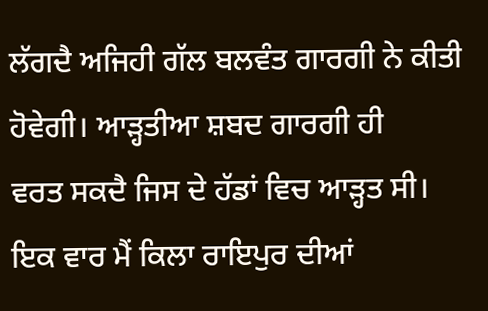ਲੱਗਦੈ ਅਜਿਹੀ ਗੱਲ ਬਲਵੰਤ ਗਾਰਗੀ ਨੇ ਕੀਤੀ ਹੋਵੇਗੀ। ਆੜ੍ਹਤੀਆ ਸ਼ਬਦ ਗਾਰਗੀ ਹੀ
ਵਰਤ ਸਕਦੈ ਜਿਸ ਦੇ ਹੱਡਾਂ ਵਿਚ ਆੜ੍ਹਤ ਸੀ।
ਇਕ ਵਾਰ ਮੈਂ ਕਿਲਾ ਰਾਇਪੁਰ ਦੀਆਂ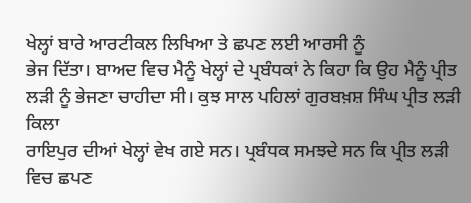ਖੇਲ੍ਹਾਂ ਬਾਰੇ ਆਰਟੀਕਲ ਲਿਖਿਆ ਤੇ ਛਪਣ ਲਈ ਆਰਸੀ ਨੂੰ
ਭੇਜ ਦਿੱਤਾ। ਬਾਅਦ ਵਿਚ ਮੈਨੂੰ ਖੇਲ੍ਹਾਂ ਦੇ ਪ੍ਰਬੰਧਕਾਂ ਨੇ ਕਿਹਾ ਕਿ ਉਹ ਮੈਨੂੰ ਪ੍ਰੀਤ
ਲੜੀ ਨੂੰ ਭੇਜਣਾ ਚਾਹੀਦਾ ਸੀ। ਕੁਝ ਸਾਲ ਪਹਿਲਾਂ ਗੁਰਬਖ਼ਸ਼ ਸਿੰਘ ਪ੍ਰੀਤ ਲੜੀ ਕਿਲਾ
ਰਾਇਪੁਰ ਦੀਆਂ ਖੇਲ੍ਹਾਂ ਵੇਖ ਗਏ ਸਨ। ਪ੍ਰਬੰਧਕ ਸਮਝਦੇ ਸਨ ਕਿ ਪ੍ਰੀਤ ਲੜੀ ਵਿਚ ਛਪਣ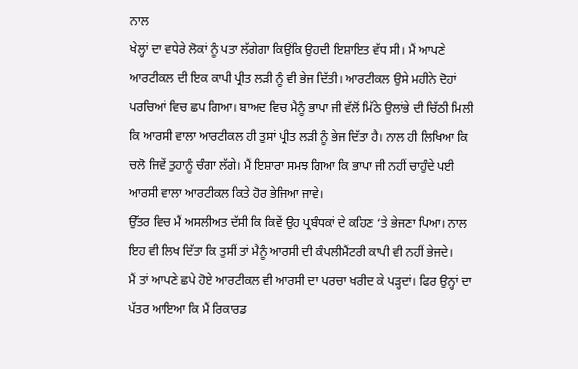ਨਾਲ
ਖੇਲ੍ਹਾਂ ਦਾ ਵਧੇਰੇ ਲੋਕਾਂ ਨੂੰ ਪਤਾ ਲੱਗੇਗਾ ਕਿਉਂਕਿ ਉਹਦੀ ਇਸ਼ਾਇਤ ਵੱਧ ਸੀ। ਮੈਂ ਆਪਣੇ
ਆਰਟੀਕਲ ਦੀ ਇਕ ਕਾਪੀ ਪ੍ਰੀਤ ਲੜੀ ਨੂੰ ਵੀ ਭੇਜ ਦਿੱਤੀ। ਆਰਟੀਕਲ ਉਸੇ ਮਹੀਨੇ ਦੋਹਾਂ
ਪਰਚਿਆਂ ਵਿਚ ਛਪ ਗਿਆ। ਬਾਅਦ ਵਿਚ ਮੈਨੂੰ ਭਾਪਾ ਜੀ ਵੱਲੋਂ ਮਿੱਠੇ ਉਲਾਂਭੇ ਦੀ ਚਿੱਠੀ ਮਿਲੀ
ਕਿ ਆਰਸੀ ਵਾਲਾ ਆਰਟੀਕਲ ਹੀ ਤੁਸਾਂ ਪ੍ਰੀਤ ਲੜੀ ਨੂੰ ਭੇਜ ਦਿੱਤਾ ਹੈ। ਨਾਲ ਹੀ ਲਿਖਿਆ ਕਿ
ਚਲੋ ਜਿਵੇਂ ਤੁਹਾਨੂੰ ਚੰਗਾ ਲੱਗੇ। ਮੈਂ ਇਸ਼ਾਰਾ ਸਮਝ ਗਿਆ ਕਿ ਭਾਪਾ ਜੀ ਨਹੀਂ ਚਾਹੁੰਦੇ ਪਈ
ਆਰਸੀ ਵਾਲਾ ਆਰਟੀਕਲ ਕਿਤੇ ਹੋਰ ਭੇਜਿਆ ਜਾਵੇ।
ਉੱਤਰ ਵਿਚ ਮੈਂ ਅਸਲੀਅਤ ਦੱਸੀ ਕਿ ਕਿਵੇਂ ਉਹ ਪ੍ਰਬੰਧਕਾਂ ਦੇ ਕਹਿਣ ‘ਤੇ ਭੇਜਣਾ ਪਿਆ। ਨਾਲ
ਇਹ ਵੀ ਲਿਖ ਦਿੱਤਾ ਕਿ ਤੁਸੀਂ ਤਾਂ ਮੈਨੂੰ ਆਰਸੀ ਦੀ ਕੰਪਲੀਮੈਂਟਰੀ ਕਾਪੀ ਵੀ ਨਹੀਂ ਭੇਜਦੇ।
ਮੈਂ ਤਾਂ ਆਪਣੇ ਛਪੇ ਹੋਏ ਆਰਟੀਕਲ ਵੀ ਆਰਸੀ ਦਾ ਪਰਚਾ ਖਰੀਦ ਕੇ ਪੜ੍ਹਦਾਂ। ਫਿਰ ਉਨ੍ਹਾਂ ਦਾ
ਪੱਤਰ ਆਇਆ ਕਿ ਮੈਂ ਰਿਕਾਰਡ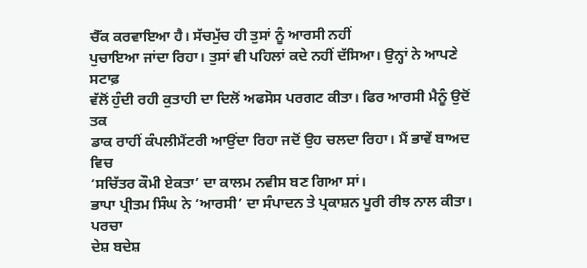ਚੈੱਕ ਕਰਵਾਇਆ ਹੈ। ਸੱਚਮੁੱਚ ਹੀ ਤੁਸਾਂ ਨੂੰ ਆਰਸੀ ਨਹੀਂ
ਪੁਚਾਇਆ ਜਾਂਦਾ ਰਿਹਾ। ਤੁਸਾਂ ਵੀ ਪਹਿਲਾਂ ਕਦੇ ਨਹੀਂ ਦੱਸਿਆ। ਉਨ੍ਹਾਂ ਨੇ ਆਪਣੇ ਸਟਾਫ਼
ਵੱਲੋਂ ਹੁੰਦੀ ਰਹੀ ਕੁਤਾਹੀ ਦਾ ਦਿਲੋਂ ਅਫਸੋਸ ਪਰਗਟ ਕੀਤਾ। ਫਿਰ ਆਰਸੀ ਮੈਨੂੰ ਉਦੋਂ ਤਕ
ਡਾਕ ਰਾਹੀਂ ਕੰਪਲੀਮੈਂਟਰੀ ਆਉਂਦਾ ਰਿਹਾ ਜਦੋਂ ਉਹ ਚਲਦਾ ਰਿਹਾ। ਮੈਂ ਭਾਵੇਂ ਬਾਅਦ ਵਿਚ
‘ਸਚਿੱਤਰ ਕੌਮੀ ਏਕਤਾ’ ਦਾ ਕਾਲਮ ਨਵੀਸ ਬਣ ਗਿਆ ਸਾਂ।
ਭਾਪਾ ਪ੍ਰੀਤਮ ਸਿੰਘ ਨੇ ‘ਆਰਸੀ’ ਦਾ ਸੰਪਾਦਨ ਤੇ ਪ੍ਰਕਾਸ਼ਨ ਪੂਰੀ ਰੀਝ ਨਾਲ ਕੀਤਾ। ਪਰਚਾ
ਦੇਸ਼ ਬਦੇਸ਼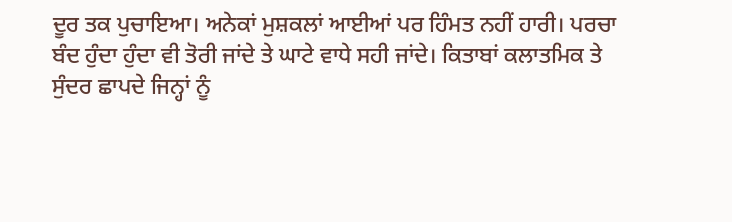ਦੂਰ ਤਕ ਪੁਚਾਇਆ। ਅਨੇਕਾਂ ਮੁਸ਼ਕਲਾਂ ਆਈਆਂ ਪਰ ਹਿੰਮਤ ਨਹੀਂ ਹਾਰੀ। ਪਰਚਾ
ਬੰਦ ਹੁੰਦਾ ਹੁੰਦਾ ਵੀ ਤੋਰੀ ਜਾਂਦੇ ਤੇ ਘਾਟੇ ਵਾਧੇ ਸਹੀ ਜਾਂਦੇ। ਕਿਤਾਬਾਂ ਕਲਾਤਮਿਕ ਤੇ
ਸੁੰਦਰ ਛਾਪਦੇ ਜਿਨ੍ਹਾਂ ਨੂੰ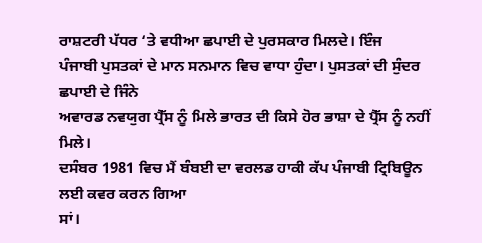ਰਾਸ਼ਟਰੀ ਪੱਧਰ ‘ਤੇ ਵਧੀਆ ਛਪਾਈ ਦੇ ਪੁਰਸਕਾਰ ਮਿਲਦੇ। ਇੰਜ
ਪੰਜਾਬੀ ਪੁਸਤਕਾਂ ਦੇ ਮਾਨ ਸਨਮਾਨ ਵਿਚ ਵਾਧਾ ਹੁੰਦਾ। ਪੁਸਤਕਾਂ ਦੀ ਸੁੰਦਰ ਛਪਾਈ ਦੇ ਜਿੰਨੇ
ਅਵਾਰਡ ਨਵਯੁਗ ਪ੍ਰੈੱਸ ਨੂੰ ਮਿਲੇ ਭਾਰਤ ਦੀ ਕਿਸੇ ਹੋਰ ਭਾਸ਼ਾ ਦੇ ਪ੍ਰੈੱਸ ਨੂੰ ਨਹੀਂ
ਮਿਲੇ।
ਦਸੰਬਰ 1981 ਵਿਚ ਮੈਂ ਬੰਬਈ ਦਾ ਵਰਲਡ ਹਾਕੀ ਕੱਪ ਪੰਜਾਬੀ ਟ੍ਰਿਬਿਊਨ ਲਈ ਕਵਰ ਕਰਨ ਗਿਆ
ਸਾਂ।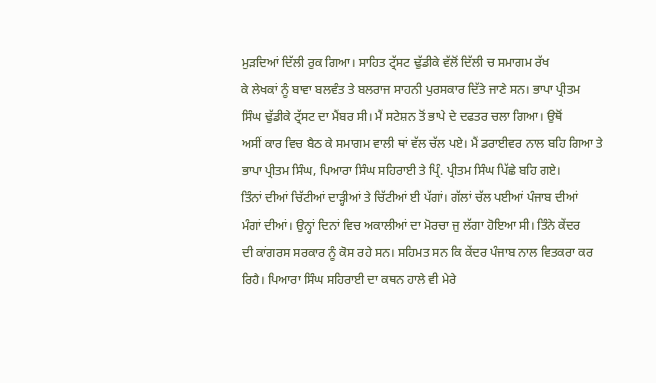ਮੁੜਦਿਆਂ ਦਿੱਲੀ ਰੁਕ ਗਿਆ। ਸਾਹਿਤ ਟ੍ਰੱਸਟ ਢੁੱਡੀਕੇ ਵੱਲੋਂ ਦਿੱਲੀ ਚ ਸਮਾਗਮ ਰੱਖ
ਕੇ ਲੇਖਕਾਂ ਨੂੰ ਬਾਵਾ ਬਲਵੰਤ ਤੇ ਬਲਰਾਜ ਸਾਹਨੀ ਪੁਰਸਕਾਰ ਦਿੱਤੇ ਜਾਣੇ ਸਨ। ਭਾਪਾ ਪ੍ਰੀਤਮ
ਸਿੰਘ ਢੁੱਡੀਕੇ ਟ੍ਰੱਸਟ ਦਾ ਮੈਂਬਰ ਸੀ। ਮੈਂ ਸਟੇਸ਼ਨ ਤੋਂ ਭਾਪੇ ਦੇ ਦਫਤਰ ਚਲਾ ਗਿਆ। ਉਥੋਂ
ਅਸੀਂ ਕਾਰ ਵਿਚ ਬੈਠ ਕੇ ਸਮਾਗਮ ਵਾਲੀ ਥਾਂ ਵੱਲ ਚੱਲ ਪਏ। ਮੈਂ ਡਰਾਈਵਰ ਨਾਲ ਬਹਿ ਗਿਆ ਤੇ
ਭਾਪਾ ਪ੍ਰੀਤਮ ਸਿੰਘ, ਪਿਆਰਾ ਸਿੰਘ ਸਹਿਰਾਈ ਤੇ ਪ੍ਰਿੰ. ਪ੍ਰੀਤਮ ਸਿੰਘ ਪਿੱਛੇ ਬਹਿ ਗਏ।
ਤਿੰਨਾਂ ਦੀਆਂ ਚਿੱਟੀਆਂ ਦਾੜ੍ਹੀਆਂ ਤੇ ਚਿੱਟੀਆਂ ਈ ਪੱਗਾਂ। ਗੱਲਾਂ ਚੱਲ ਪਈਆਂ ਪੰਜਾਬ ਦੀਆਂ
ਮੰਗਾਂ ਦੀਆਂ। ਉਨ੍ਹਾਂ ਦਿਨਾਂ ਵਿਚ ਅਕਾਲੀਆਂ ਦਾ ਮੋਰਚਾ ਜੁ ਲੱਗਾ ਹੋਇਆ ਸੀ। ਤਿੰਨੇ ਕੇਂਦਰ
ਦੀ ਕਾਂਗਰਸ ਸਰਕਾਰ ਨੂੰ ਕੋਸ ਰਹੇ ਸਨ। ਸਹਿਮਤ ਸਨ ਕਿ ਕੇਂਦਰ ਪੰਜਾਬ ਨਾਲ ਵਿਤਕਰਾ ਕਰ
ਰਿਹੈ। ਪਿਆਰਾ ਸਿੰਘ ਸਹਿਰਾਈ ਦਾ ਕਥਨ ਹਾਲੇ ਵੀ ਮੇਰੇ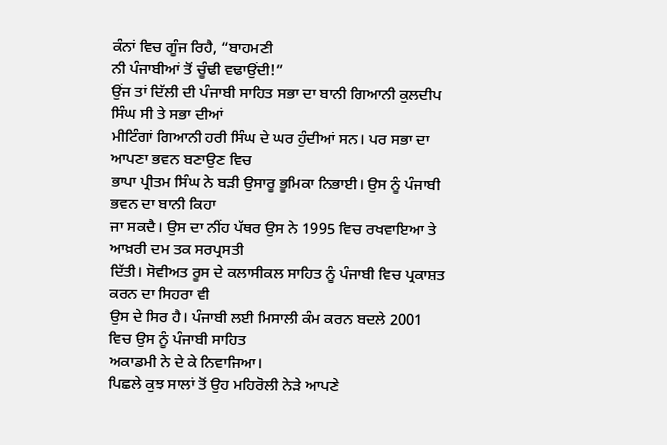ਕੰਨਾਂ ਵਿਚ ਗੂੰਜ ਰਿਹੈ, “ਬਾਹਮਣੀ
ਨੀ ਪੰਜਾਬੀਆਂ ਤੋਂ ਚੂੰਢੀ ਵਢਾਉਂਦੀ!”
ਉਂਜ ਤਾਂ ਦਿੱਲੀ ਦੀ ਪੰਜਾਬੀ ਸਾਹਿਤ ਸਭਾ ਦਾ ਬਾਨੀ ਗਿਆਨੀ ਕੁਲਦੀਪ ਸਿੰਘ ਸੀ ਤੇ ਸਭਾ ਦੀਆਂ
ਮੀਟਿੰਗਾਂ ਗਿਆਨੀ ਹਰੀ ਸਿੰਘ ਦੇ ਘਰ ਹੁੰਦੀਆਂ ਸਨ। ਪਰ ਸਭਾ ਦਾ ਆਪਣਾ ਭਵਨ ਬਣਾਉਣ ਵਿਚ
ਭਾਪਾ ਪ੍ਰੀਤਮ ਸਿੰਘ ਨੇ ਬੜੀ ਉਸਾਰੂ ਭੂਮਿਕਾ ਨਿਭਾਈ। ਉਸ ਨੂੰ ਪੰਜਾਬੀ ਭਵਨ ਦਾ ਬਾਨੀ ਕਿਹਾ
ਜਾ ਸਕਦੈ। ਉਸ ਦਾ ਨੀਂਹ ਪੱਥਰ ਉਸ ਨੇ 1995 ਵਿਚ ਰਖਵਾਇਆ ਤੇ ਆਖ਼ਰੀ ਦਮ ਤਕ ਸਰਪ੍ਰਸਤੀ
ਦਿੱਤੀ। ਸੋਵੀਅਤ ਰੂਸ ਦੇ ਕਲਾਸੀਕਲ ਸਾਹਿਤ ਨੂੰ ਪੰਜਾਬੀ ਵਿਚ ਪ੍ਰਕਾਸ਼ਤ ਕਰਨ ਦਾ ਸਿਹਰਾ ਵੀ
ਉਸ ਦੇ ਸਿਰ ਹੈ। ਪੰਜਾਬੀ ਲਈ ਮਿਸਾਲੀ ਕੰਮ ਕਰਨ ਬਦਲੇ 2001 ਵਿਚ ਉਸ ਨੂੰ ਪੰਜਾਬੀ ਸਾਹਿਤ
ਅਕਾਡਮੀ ਨੇ ਦੇ ਕੇ ਨਿਵਾਜਿਆ।
ਪਿਛਲੇ ਕੁਝ ਸਾਲਾਂ ਤੋਂ ਉਹ ਮਹਿਰੋਲੀ ਨੇੜੇ ਆਪਣੇ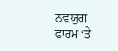ਨਵਯੁਗ ਫਾਰਮ ‘ਤੇ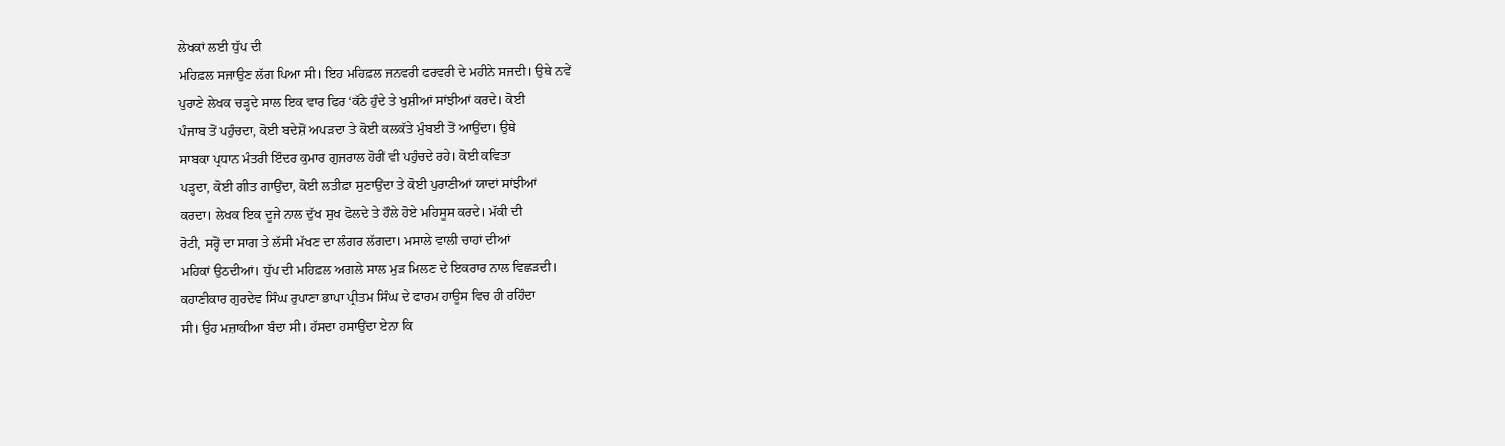ਲੇਖਕਾਂ ਲਈ ਧੁੱਪ ਦੀ
ਮਹਿਫ਼ਲ ਸਜਾਉਣ ਲੱਗ ਪਿਆ ਸੀ। ਇਹ ਮਹਿਫ਼ਲ ਜਨਵਰੀ ਫਰਵਰੀ ਦੇ ਮਹੀਨੇ ਸਜਦੀ। ਉਥੇ ਨਵੇਂ
ਪੁਰਾਣੇ ਲੇਖਕ ਚੜ੍ਹਦੇ ਸਾਲ ਇਕ ਵਾਰ ਫਿਰ ‘ਕੱਠੇ ਹੁੰਦੇ ਤੇ ਖੁਸ਼ੀਆਂ ਸਾਂਝੀਆਂ ਕਰਦੇ। ਕੋਈ
ਪੰਜਾਬ ਤੋਂ ਪਹੁੰਚਦਾ, ਕੋਈ ਬਦੇਸ਼ੋਂ ਅਪੜਦਾ ਤੇ ਕੋਈ ਕਲਕੱਤੇ ਮੁੰਬਈ ਤੋਂ ਆਉਂਦਾ। ਉਥੇ
ਸਾਬਕਾ ਪ੍ਰਧਾਨ ਮੰਤਰੀ ਇੰਦਰ ਕੁਮਾਰ ਗੁਜਰਾਲ ਹੋਰੀਂ ਵੀ ਪਹੁੰਚਦੇ ਰਹੇ। ਕੋਈ ਕਵਿਤਾ
ਪੜ੍ਹਦਾ, ਕੋਈ ਗੀਤ ਗਾਉਂਦਾ, ਕੋਈ ਲਤੀਫ਼ਾ ਸੁਣਾਉਂਦਾ ਤੇ ਕੋਈ ਪੁਰਾਣੀਆਂ ਯਾਦਾਂ ਸਾਂਝੀਆਂ
ਕਰਦਾ। ਲੇਖਕ ਇਕ ਦੂਜੇ ਨਾਲ ਦੁੱਖ ਸੁਖ ਫੋਲਦੇ ਤੇ ਹੌਲੇ ਹੋਏ ਮਹਿਸੂਸ ਕਰਦੇ। ਮੱਕੀ ਦੀ
ਰੋਟੀ, ਸਰ੍ਹੋਂ ਦਾ ਸਾਗ ਤੇ ਲੱਸੀ ਮੱਖਣ ਦਾ ਲੰਗਰ ਲੱਗਦਾ। ਮਸਾਲੇ ਵਾਲੀ ਚਾਹਾਂ ਦੀਆਂ
ਮਹਿਕਾਂ ਉਠਦੀਆਂ। ਧੁੱਪ ਦੀ ਮਹਿਫ਼ਲ ਅਗਲੇ ਸਾਲ ਮੁੜ ਮਿਲਣ ਦੇ ਇਕਰਾਰ ਨਾਲ ਵਿਛੜਦੀ।
ਕਹਾਣੀਕਾਰ ਗੁਰਦੇਵ ਸਿੰਘ ਰੁਪਾਣਾ ਭਾਪਾ ਪ੍ਰੀਤਮ ਸਿੰਘ ਦੇ ਫਾਰਮ ਹਾਊਸ ਵਿਚ ਹੀ ਰਹਿੰਦਾ
ਸੀ। ਉਹ ਮਜ਼ਾਕੀਆ ਬੰਦਾ ਸੀ। ਹੱਸਦਾ ਹਸਾਉਂਦਾ ਏਨਾ ਕਿ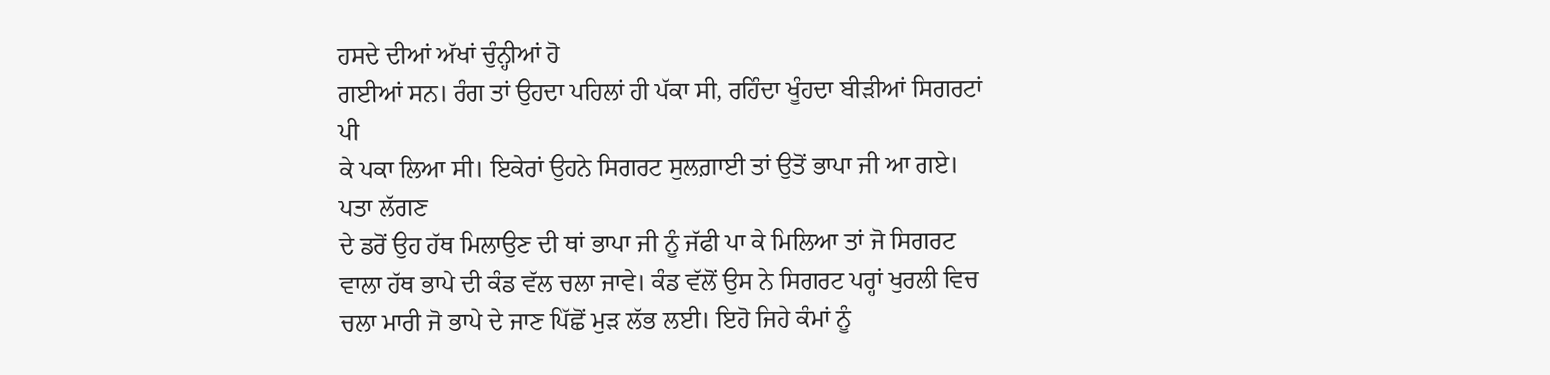ਹਸਦੇ ਦੀਆਂ ਅੱਖਾਂ ਚੁੰਨ੍ਹੀਆਂ ਹੋ
ਗਈਆਂ ਸਨ। ਰੰਗ ਤਾਂ ਉਹਦਾ ਪਹਿਲਾਂ ਹੀ ਪੱਕਾ ਸੀ, ਰਹਿੰਦਾ ਖੂੰਹਦਾ ਬੀੜੀਆਂ ਸਿਗਰਟਾਂ ਪੀ
ਕੇ ਪਕਾ ਲਿਆ ਸੀ। ਇਕੇਰਾਂ ਉਹਨੇ ਸਿਗਰਟ ਸੁਲਗ਼ਾਈ ਤਾਂ ਉਤੋਂ ਭਾਪਾ ਜੀ ਆ ਗਏ। ਪਤਾ ਲੱਗਣ
ਦੇ ਡਰੋਂ ਉਹ ਹੱਥ ਮਿਲਾਉਣ ਦੀ ਥਾਂ ਭਾਪਾ ਜੀ ਨੂੰ ਜੱਫੀ ਪਾ ਕੇ ਮਿਲਿਆ ਤਾਂ ਜੋ ਸਿਗਰਟ
ਵਾਲਾ ਹੱਥ ਭਾਪੇ ਦੀ ਕੰਡ ਵੱਲ ਚਲਾ ਜਾਵੇ। ਕੰਡ ਵੱਲੋਂ ਉਸ ਨੇ ਸਿਗਰਟ ਪਰ੍ਹਾਂ ਖੁਰਲੀ ਵਿਚ
ਚਲਾ ਮਾਰੀ ਜੋ ਭਾਪੇ ਦੇ ਜਾਣ ਪਿੱਛੋਂ ਮੁੜ ਲੱਭ ਲਈ। ਇਹੋ ਜਿਹੇ ਕੰਮਾਂ ਨੂੰ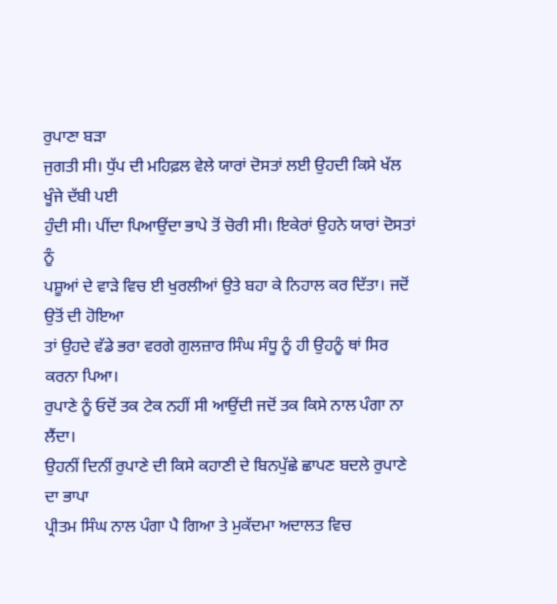ਰੁਪਾਣਾ ਬੜਾ
ਜੁਗਤੀ ਸੀ। ਧੁੱਪ ਦੀ ਮਹਿਫ਼ਲ ਵੇਲੇ ਯਾਰਾਂ ਦੋਸਤਾਂ ਲਈ ਉਹਦੀ ਕਿਸੇ ਖੱਲ ਖੂੰਜੇ ਦੱਬੀ ਪਈ
ਹੁੰਦੀ ਸੀ। ਪੀਂਦਾ ਪਿਆਉਂਦਾ ਭਾਪੇ ਤੋਂ ਚੋਰੀ ਸੀ। ਇਕੇਰਾਂ ਉਹਨੇ ਯਾਰਾਂ ਦੋਸਤਾਂ ਨੂੰ
ਪਸ਼ੂਆਂ ਦੇ ਵਾੜੇ ਵਿਚ ਈ ਖੁਰਲੀਆਂ ਉਤੇ ਬਹਾ ਕੇ ਨਿਹਾਲ ਕਰ ਦਿੱਤਾ। ਜਦੋਂ ਉਤੋਂ ਦੀ ਹੋਇਆ
ਤਾਂ ਉਹਦੇ ਵੱਡੇ ਭਰਾ ਵਰਗੇ ਗੁਲਜ਼ਾਰ ਸਿੰਘ ਸੰਧੂ ਨੂੰ ਹੀ ਉਹਨੂੰ ਥਾਂ ਸਿਰ ਕਰਨਾ ਪਿਆ।
ਰੁਪਾਣੇ ਨੂੰ ਓਦੋਂ ਤਕ ਟੇਕ ਨਹੀਂ ਸੀ ਆਉਂਦੀ ਜਦੋਂ ਤਕ ਕਿਸੇ ਨਾਲ ਪੰਗਾ ਨਾ ਲੈਂਦਾ।
ਉਹਨੀਂ ਦਿਨੀਂ ਰੁਪਾਣੇ ਦੀ ਕਿਸੇ ਕਹਾਣੀ ਦੇ ਬਿਨਪੁੱਛੇ ਛਾਪਣ ਬਦਲੇ ਰੁਪਾਣੇ ਦਾ ਭਾਪਾ
ਪ੍ਰੀਤਮ ਸਿੰਘ ਨਾਲ ਪੰਗਾ ਪੈ ਗਿਆ ਤੇ ਮੁਕੱਦਮਾ ਅਦਾਲਤ ਵਿਚ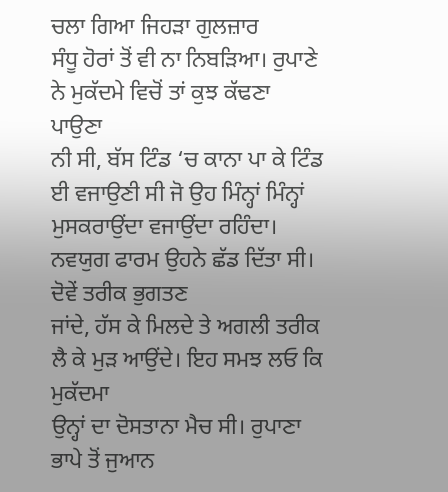ਚਲਾ ਗਿਆ ਜਿਹੜਾ ਗੁਲਜ਼ਾਰ
ਸੰਧੂ ਹੋਰਾਂ ਤੋਂ ਵੀ ਨਾ ਨਿਬੜਿਆ। ਰੁਪਾਣੇ ਨੇ ਮੁਕੱਦਮੇ ਵਿਚੋਂ ਤਾਂ ਕੁਝ ਕੱਢਣਾ ਪਾਉਣਾ
ਨੀ ਸੀ, ਬੱਸ ਟਿੰਡ ‘ਚ ਕਾਨਾ ਪਾ ਕੇ ਟਿੰਡ ਈ ਵਜਾਉਣੀ ਸੀ ਜੋ ਉਹ ਮਿੰਨ੍ਹਾਂ ਮਿੰਨ੍ਹਾਂ
ਮੁਸਕਰਾਉਂਦਾ ਵਜਾਉਂਦਾ ਰਹਿੰਦਾ। ਨਵਯੁਗ ਫਾਰਮ ਉਹਨੇ ਛੱਡ ਦਿੱਤਾ ਸੀ। ਦੋਵੇਂ ਤਰੀਕ ਭੁਗਤਣ
ਜਾਂਦੇ, ਹੱਸ ਕੇ ਮਿਲਦੇ ਤੇ ਅਗਲੀ ਤਰੀਕ ਲੈ ਕੇ ਮੁੜ ਆਉਂਦੇ। ਇਹ ਸਮਝ ਲਓ ਕਿ ਮੁਕੱਦਮਾ
ਉਨ੍ਹਾਂ ਦਾ ਦੋਸਤਾਨਾ ਮੈਚ ਸੀ। ਰੁਪਾਣਾ ਭਾਪੇ ਤੋਂ ਜੁਆਨ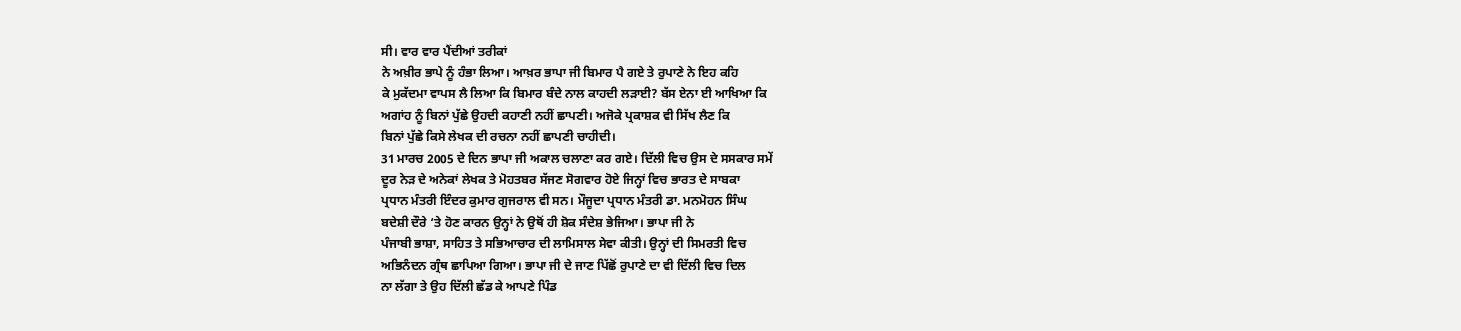ਸੀ। ਵਾਰ ਵਾਰ ਪੈਂਦੀਆਂ ਤਰੀਕਾਂ
ਨੇ ਅਖ਼ੀਰ ਭਾਪੇ ਨੂੰ ਹੰਭਾ ਲਿਆ। ਆਖ਼ਰ ਭਾਪਾ ਜੀ ਬਿਮਾਰ ਪੈ ਗਏ ਤੇ ਰੁਪਾਣੇ ਨੇ ਇਹ ਕਹਿ
ਕੇ ਮੁਕੱਦਮਾ ਵਾਪਸ ਲੈ ਲਿਆ ਕਿ ਬਿਮਾਰ ਬੰਦੇ ਨਾਲ ਕਾਹਦੀ ਲੜਾਈ? ਬੱਸ ਏਨਾ ਈ ਆਖਿਆ ਕਿ
ਅਗਾਂਹ ਨੂੰ ਬਿਨਾਂ ਪੁੱਛੇ ਉਹਦੀ ਕਹਾਣੀ ਨਹੀਂ ਛਾਪਣੀ। ਅਜੋਕੇ ਪ੍ਰਕਾਸ਼ਕ ਵੀ ਸਿੱਖ ਲੈਣ ਕਿ
ਬਿਨਾਂ ਪੁੱਛੇ ਕਿਸੇ ਲੇਖਕ ਦੀ ਰਚਨਾ ਨਹੀਂ ਛਾਪਣੀ ਚਾਹੀਦੀ।
31 ਮਾਰਚ 2005 ਦੇ ਦਿਨ ਭਾਪਾ ਜੀ ਅਕਾਲ ਚਲਾਣਾ ਕਰ ਗਏ। ਦਿੱਲੀ ਵਿਚ ਉਸ ਦੇ ਸਸਕਾਰ ਸਮੇਂ
ਦੂਰ ਨੇੜ ਦੇ ਅਨੇਕਾਂ ਲੇਖਕ ਤੇ ਮੋਹਤਬਰ ਸੱਜਣ ਸੋਗਵਾਰ ਹੋਏ ਜਿਨ੍ਹਾਂ ਵਿਚ ਭਾਰਤ ਦੇ ਸਾਬਕਾ
ਪ੍ਰਧਾਨ ਮੰਤਰੀ ਇੰਦਰ ਕੁਮਾਰ ਗੁਜਰਾਲ ਵੀ ਸਨ। ਮੌਜੂਦਾ ਪ੍ਰਧਾਨ ਮੰਤਰੀ ਡਾ. ਮਨਮੋਹਨ ਸਿੰਘ
ਬਦੇਸ਼ੀ ਦੌਰੇ ‘ਤੇ ਹੋਣ ਕਾਰਨ ਉਨ੍ਹਾਂ ਨੇ ਉਥੋਂ ਹੀ ਸ਼ੋਕ ਸੰਦੇਸ਼ ਭੇਜਿਆ। ਭਾਪਾ ਜੀ ਨੇ
ਪੰਜਾਬੀ ਭਾਸ਼ਾ, ਸਾਹਿਤ ਤੇ ਸਭਿਆਚਾਰ ਦੀ ਲਾਮਿਸਾਲ ਸੇਵਾ ਕੀਤੀ। ਉਨ੍ਹਾਂ ਦੀ ਸਿਮਰਤੀ ਵਿਚ
ਅਭਿਨੰਦਨ ਗ੍ਰੰਥ ਛਾਪਿਆ ਗਿਆ। ਭਾਪਾ ਜੀ ਦੇ ਜਾਣ ਪਿੱਛੋਂ ਰੁਪਾਣੇ ਦਾ ਵੀ ਦਿੱਲੀ ਵਿਚ ਦਿਲ
ਨਾ ਲੱਗਾ ਤੇ ਉਹ ਦਿੱਲੀ ਛੱਡ ਕੇ ਆਪਣੇ ਪਿੰਡ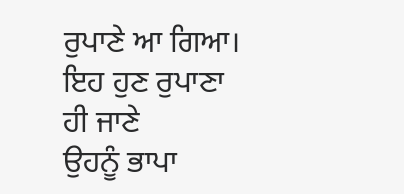ਰੁਪਾਣੇ ਆ ਗਿਆ। ਇਹ ਹੁਣ ਰੁਪਾਣਾ ਹੀ ਜਾਣੇ
ਉਹਨੂੰ ਭਾਪਾ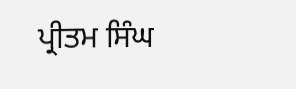ਪ੍ਰੀਤਮ ਸਿੰਘ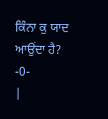ਕਿੰਨਾ ਕੁ ਯਾਦ ਆਉਂਦਾ ਹੈ?
-0-
|